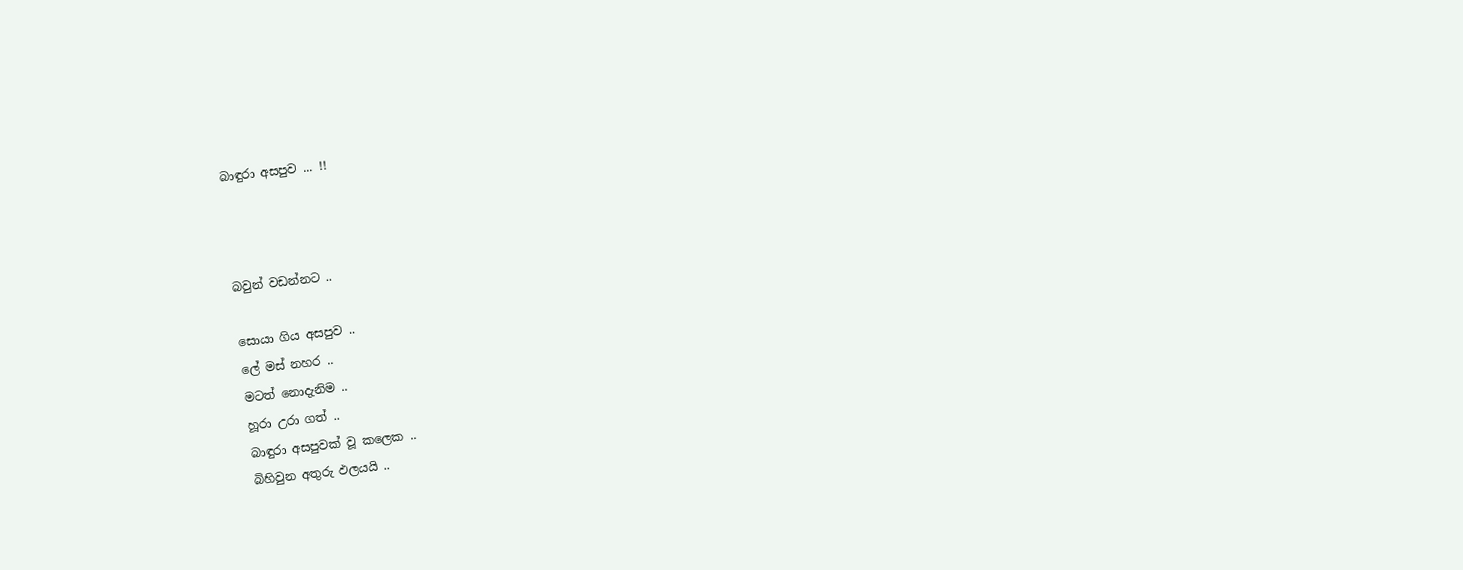බාඳුරා අසපුව ... !!



බවුන් වඩන්නට ..

සොයා ගිය අසපුව ..
ලේ මස් නහර ..
මටත් නොදැනිම ..
හූරා උරා ගත් ..
බාඳුරා අසපුවක් වූ කලෙක ..
බිහිවුන අතුරු ඵලයයි ..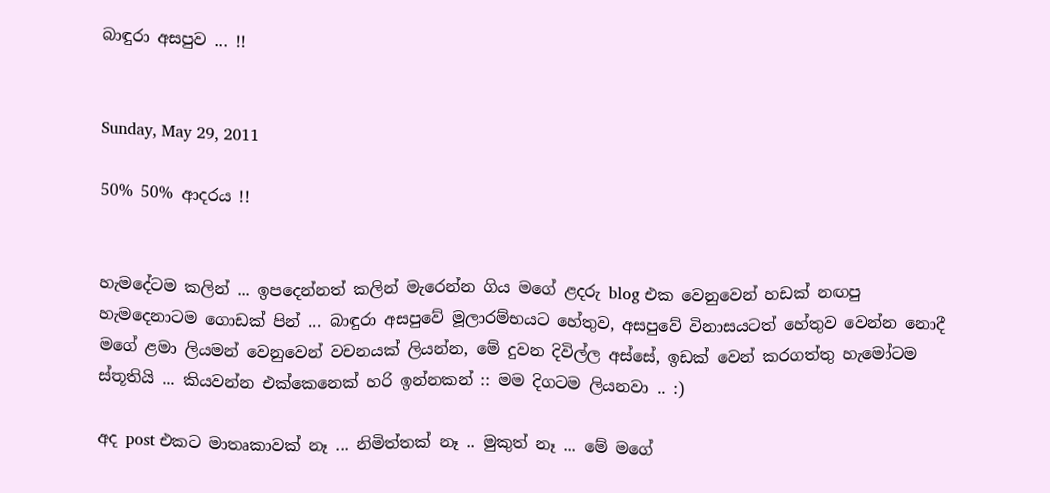බාඳුරා අසපුව ... !!


Sunday, May 29, 2011

50% 50% ආදරය !!


හැමදේටම කලින් ... ඉපදෙන්නත් කලින් මැරෙන්න ගිය මගේ ළදරු blog එක වෙනුවෙන් හඩක් නඟපු හැමදෙනාටම ගොඩක් පින් ... බාඳුරා අසපුවේ මූලාරම්භයට හේතුව, අසපුවේ විනාසයටත් හේතුව වෙන්න නොදී මගේ ළමා ලියමන් වෙනුවෙන් වචනයක් ලියන්න, මේ දුවන දිවිල්ල අස්සේ, ඉඩක් වෙන් කරගත්තු හැමෝටම ස්තූතියි ... කියවන්න එක්කෙනෙක් හරි ඉන්නකන් :: මම දිගටම ලියනවා .. :)

අද post එකට මාතෘකාවක් නෑ ... නිමිත්තක් නෑ .. මුකුත් නෑ ... මේ මගේ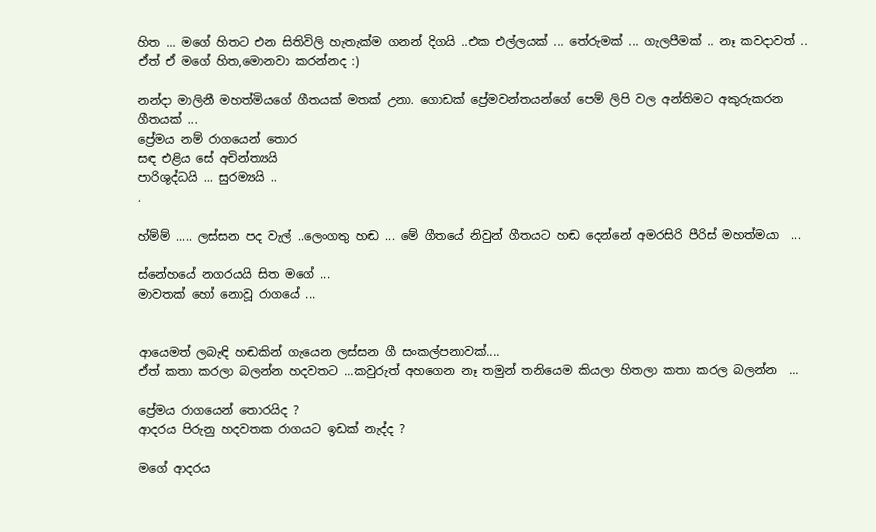හිත ... මගේ හිතට එන සිතිවිලි හැතැක්ම ගනන් දිගයි ..එක එල්ලයක් ... තේරුමක් ... ගැලපීමක් .. නෑ කවදාවත් .. ඒත් ඒ මගේ හිත,මොනවා කරන්නද :)

නන්දා මාලිනී මහත්මියගේ ගීතයක් මතක් උනා. ගොඩක් ප්‍රේමවන්තයන්ගේ පෙම් ලිපි වල අන්තිමට අකුරුකරන ගීතයක් ...
ප්‍රේමය නම් රාගයෙන් තොර
සඳ එළිය සේ අචින්ත්‍යයි
පාරිශුද්ධයි ... සුරම්‍යයි ..
.

හ්ම්ම් ..... ලස්සන පද වැල් ..ලෙංගතු හඬ ... මේ ගීතයේ නිවුන් ගීතයට හඬ දෙන්නේ අමරසිරි පීරිස් මහත්මයා  ...

ස්නේහයේ නගරයයි සිත මගේ ...
මාවතක් හෝ නොවූ රාගයේ ...


ආයෙමත් ලබැඳි හඬකින් ගැයෙන ලස්සන ගී සංකල්පනාවක්....
ඒත් කතා කරලා බලන්න හදවතට ...කවුරුත් අහගෙන නෑ තමුන් තනියෙම කියලා හිතලා කතා කරල බලන්න  ...

ප්‍රේමය රාගයෙන් තොරයිද ?
ආදරය පිරුනු හදවතක රාගයට ඉඩක් නැද්ද ?

මගේ ආදරය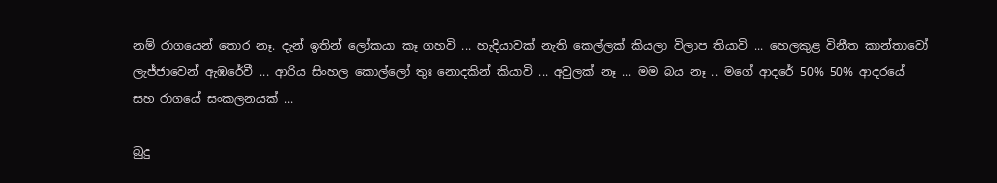නම් රාගයෙන් තොර නෑ. දැන් ඉතින් ලෝකයා කෑ ගහවි ... හැදියාවක් නැති කෙල්ලක් කියලා විලාප තියාවි ... හෙලකුළ විනීත කාන්තාවෝ ලැජ්ජාවෙන් ඇඹරේවී ... ආරිය සිංහල කොල්ලෝ තුඃ නොදකින් කියාවි ... අවුලක් නෑ ... මම බය නෑ .. මගේ ආදරේ 50% 50% ආදරයේ සහ රාගයේ සංකලනයක් ...

බුදු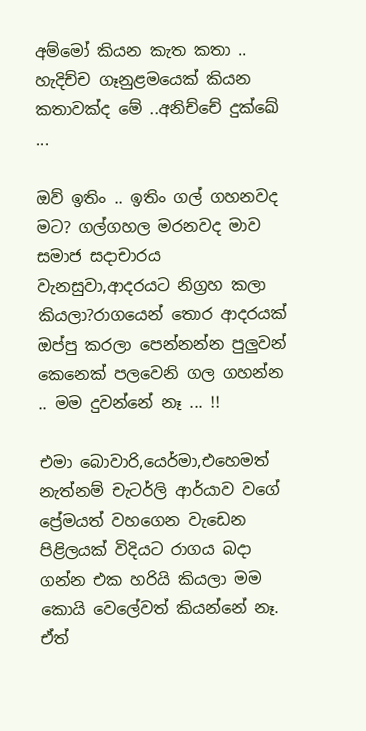අම්මෝ කියන කැත කතා .. හැදිච්ච ගෑනුළමයෙක් කියන කතාවක්ද මේ ..අනිච්චේ දුක්ඛේ ...

ඔව් ඉතිං .. ඉතිං ගල් ගහනවද මට? ගල්ගහල මරනවද මාව සමාජ සදාචාරය වැනසුවා,ආදරයට නිග්‍රහ කලා කියලා?රාගයෙන් තොර ආදරයක් ඔප්පු කරලා පෙන්නන්න පුලුවන් කෙනෙක් පලවෙනි ගල ගහන්න .. මම දුවන්නේ නෑ ... !!

එමා බොවාරි,යෙර්මා,එහෙමත් නැත්නම් චැටර්ලි ආර්යාව වගේ ප්‍රේමයත් වහගෙන වැඩෙන පිළිලයක් විදියට රාගය බදා ගන්න එක හරියි කියලා මම කොයි වෙලේවත් කියන්නේ නෑ. ඒත්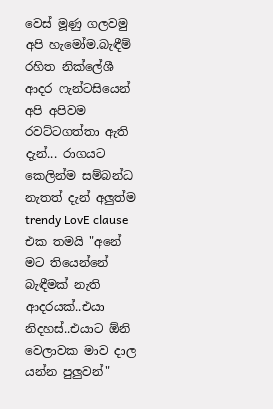වෙස් මූණු ගලවමු අපි හැමෝම.බැඳීම් රහිත නික්ලේශී ආදර ෆැන්ටසියෙන් අපි අපිවම රවට්ටගත්තා ඇති දැන්... රාගයට කෙලින්ම සම්බන්ධ නැතත් දැන් අලුත්ම trendy LovE clause එක තමයි "අනේ මට තියෙන්නේ බැඳීමක් නැති ආදරයක්..එයා නිදහස්..එයාට ඕනි වෙලාවක මාව දාල යන්න පුලුවන්"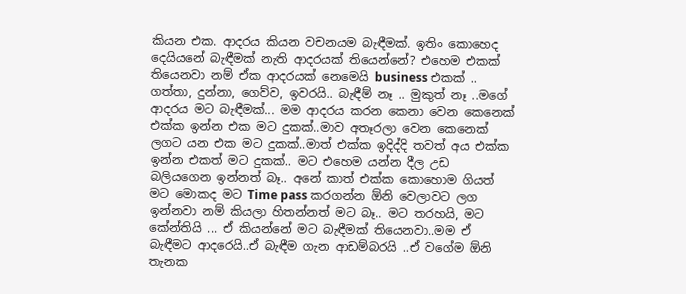කියන එක. ආදරය කියන වචනයම බැඳීමක්. ඉතිං කොහෙද දෙයියනේ බැඳීමක් නැති ආදරයක් තියෙන්නේ? එහෙම එකක් තියෙනවා නම් ඒක ආදරයක් නෙමෙයි business එකක් .. ගත්තා, දුන්නා, ගෙව්ව, ඉවරයි.. බැඳීම් නෑ .. මුකුත් නෑ ..මගේ ආදරය මට බැඳීමක්... මම ආදරය කරන කෙනා වෙන කෙනෙක් එක්ක ඉන්න එක මට දුකක්..මාව අතෑරලා වෙන කෙනෙක් ලගට යන එක මට දුකක්..මාත් එක්ක ඉදිද්දි තවත් අය එක්ක ඉන්න එකත් මට දුකක්.. මට එහෙම යන්න දීල උඩ බලියගෙන ඉන්නත් බෑ.. අනේ කාත් එක්ක කොහොම ගියත් මට මොකද මට Time pass කරගන්න ඕනි වෙලාවට ලග ඉන්නවා නම් කියලා හිතන්නත් මට බෑ.. මට තරහයි, මට කේන්තියි ... ඒ කියන්නේ මට බැඳීමක් තියෙනවා..මම ඒ බැඳීමට ආදරෙයි..ඒ බැඳීම ගැන ආඩම්බරයි ..ඒ වගේම ඕනි තැනක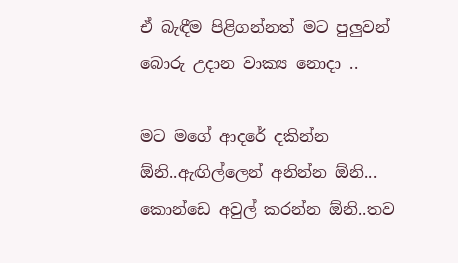ඒ බැඳීම පිළිගන්නත් මට පුලුවන් බොරු උදාන වාක්‍ය නොදා ..

මට මගේ ආදරේ දකින්න ඕනි..ඇඟිල්ලෙන් අනින්න ඕනි... කොන්ඩෙ අවුල් කරන්න ඕනි..තව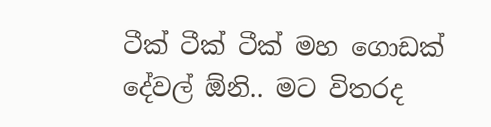ටීක් ටීක් ටීක් මහ ගොඩක් දේවල් ඕනි.. මට විතරද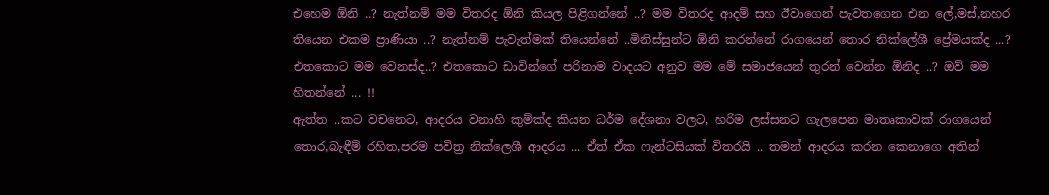එහෙම ඕනි ..? නැත්නම් මම විතරද ඕනි කියල පිළිගන්නේ ..? මම විතරද ආදම් සහ ඊවාගෙන් පැවතගෙන එන ලේ,මස්,නහර තියෙන එකම ප්‍රාණියා ..? නැත්නම් පැවැත්මක් තියෙන්නේ ..මිනිස්සුන්ට ඕනි කරන්නේ රාගයෙන් තොර නික්ලේශී ප්‍රේමයක්ද ...? එතකොට මම වෙනස්ද..? එතකොට ඩාවින්ගේ පරිනාම වාදයට අනුව මම මේ සමාජයෙන් තුරන් වෙන්න ඕනිද ..? ඔව් මම හිතන්නේ ... !!
ඇත්ත ..කට වචනෙට, ආදරය වනාහි කුම්ක්ද කියන ධර්ම දේශනා වලට, හරිම ලස්සනට ගැලපෙන මාතෘකාවක් රාගයෙන් තොර,බැඳීම් රහිත,පරම පවිත්‍ර නික්ලෙශී ආදරය ... ඒත් ඒක ෆැන්ටසියක් විතරයි .. තමන් ආදරය කරන කෙනාගෙ අතින්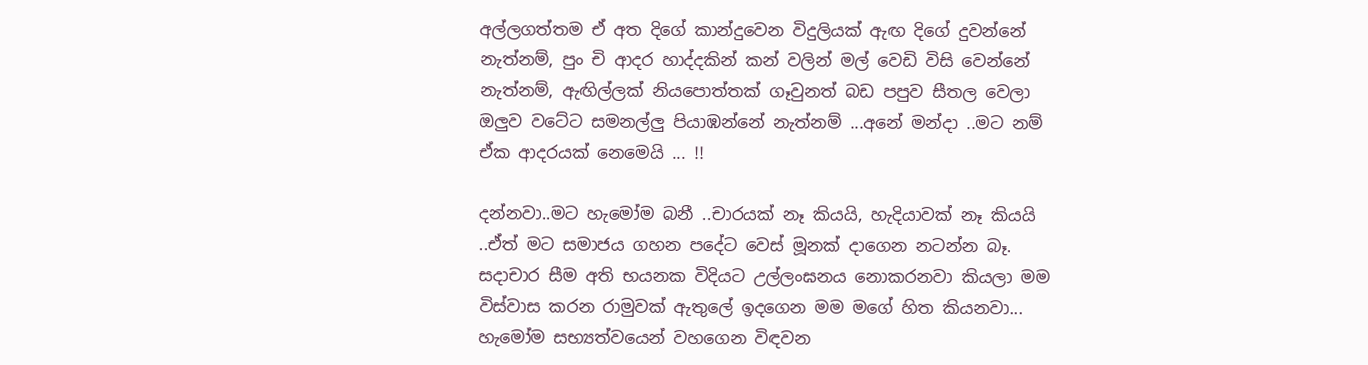අල්ලගත්තම ඒ අත දිගේ කාන්දුවෙන විදුලියක් ඇඟ දිගේ දුවන්නේ නැත්නම්, පුං චි ආදර හාද්දකින් කන් වලින් මල් වෙඩි විසි වෙන්නේ නැත්නම්, ඇඟිල්ලක් නියපොත්තක් ගෑවුනත් බඩ පපුව සීතල වෙලා ඔලුව වටේට සමනල්ලු පියාඹන්නේ නැත්නම් ...අනේ මන්දා ..මට නම් ඒක ආදරයක් නෙමෙයි ... !!

දන්නවා..මට හැමෝම බනී ..චාරයක් නෑ කියයි, හැදියාවක් නෑ කියයි ..ඒත් මට සමාජය ගහන පදේට වෙස් මූනක් දාගෙන නටන්න බෑ. සදාචාර සීම අති භයනක විදියට උල්ලංඝනය නොකරනවා කියලා මම විස්වාස කරන රාමුවක් ඇතුලේ ඉදගෙන මම මගේ හිත කියනවා... හැමෝම සභ්‍යත්වයෙන් වහගෙන විඳවන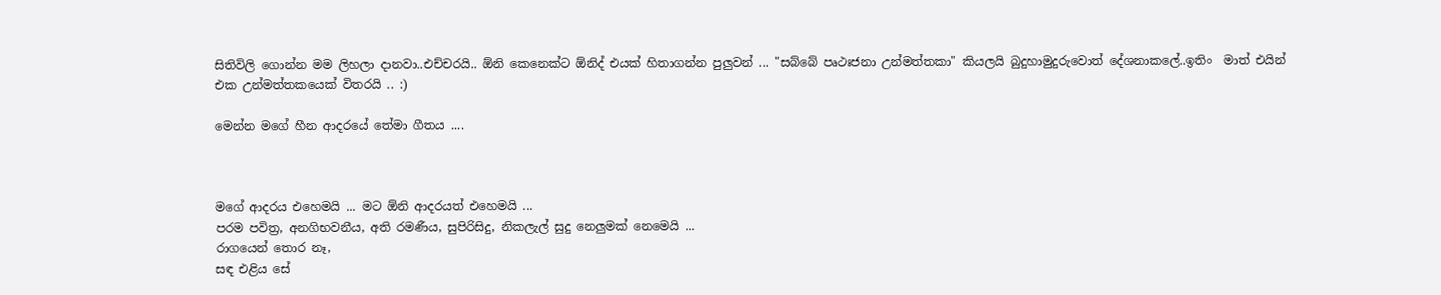සිතිවිලි ගොන්න මම ලිහලා දානවා..එච්චරයි.. ඕනි කෙනෙක්ට ඕනිද් එයක් හිතාගන්න පුලුවන් ... "සබ්බේ පෘථඃජනා උන්මත්තකා" කියලයි බුදුහාමුදුරුවොත් දේශනාකලේ..ඉතිං  මාත් එයින් එක උන්මත්තකයෙක් විතරයි .. :)

මෙන්න මගේ හීන ආදරයේ තේමා ගීතය ....



මගේ ආදරය එහෙමයි ... මට ඕනි ආදරයත් එහෙමයි ...
පරම පවිත්‍ර, අනගිභවනීය, අති රමණීය, සුපිරිසිදු, නිකලැල් සුදු නෙලුමක් නෙමෙයි ...
රාගයෙන් තොර නෑ,
සඳ එළිය සේ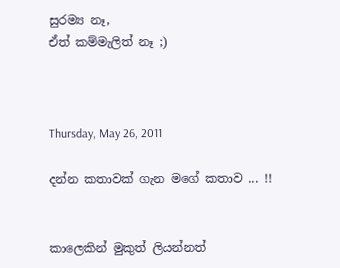සුරම්‍ය නෑ,
ඒත් කම්මැලිත් නෑ ;)



Thursday, May 26, 2011

දන්න කතාවක් ගැන මගේ කතාව ... !!


කාලෙකින් මුකුත් ලියන්නත්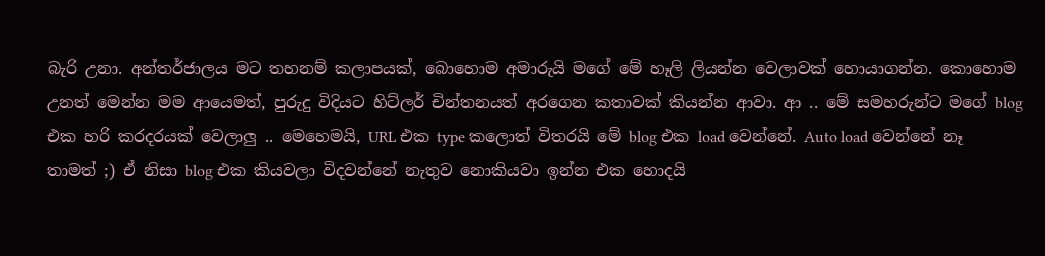බැරි උනා. අන්තර්ජාලය මට තහනම් කලාපයක්, බොහොම අමාරුයි මගේ මේ හෑලි ලියන්න වෙලාවක් හොයාගන්න. කොහොම උනත් මෙන්න මම ආයෙමත්, පුරුදු විදියට හිට්ලර් චින්තනයත් අරගෙන කතාවක් කියන්න ආවා. ආ .. මේ සමහරුන්ට මගේ blog එක හරි කරදරයක් වෙලාලු .. මෙහෙමයි, URL එක type කලොත් විතරයි මේ blog එක load වෙන්නේ. Auto load වෙන්නේ නෑ තාමත් ;) ඒ නිසා blog එක කියවලා විදවන්නේ නැතුව නොකියවා ඉන්න එක හොදයි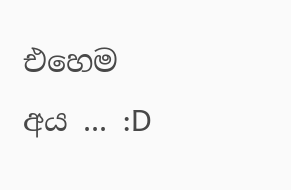එහෙම අය ... :D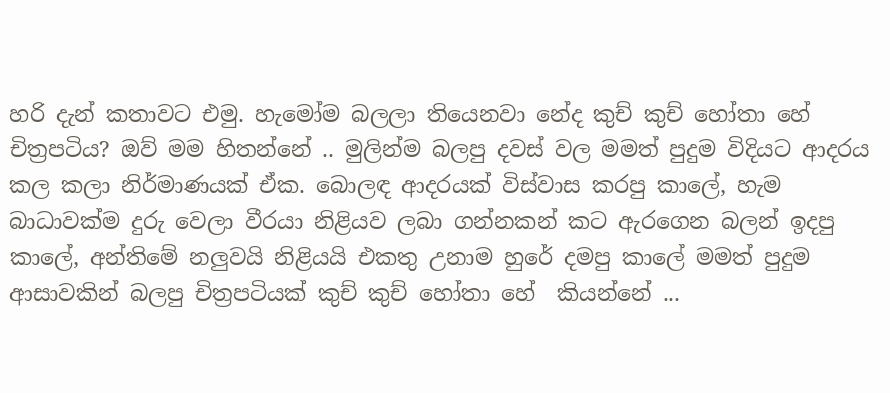හරි දැන් කතාවට එමු. හැමෝම බලලා තියෙනවා නේද කුච් කුච් හෝතා හේ චිත්‍රපටිය? ඔව් මම හිතන්නේ .. මුලින්ම බලපු දවස් වල මමත් පුදුම විදියට ආදරය කල කලා නිර්මාණයක් ඒක. බොලඳ ආදරයක් විස්වාස කරපු කාලේ, හැම බාධාවක්ම දුරු වෙලා වීරයා නිළියව ලබා ගන්නකන් කට ඇරගෙන බලන් ඉදපු කාලේ, අන්තිමේ නලුවයි නිළියයි එකතු උනාම හුරේ දමපු කාලේ මමත් පුදුම ආසාවකින් බලපු චිත්‍රපටියක් කුච් කුච් හෝතා හේ  කියන්නේ ...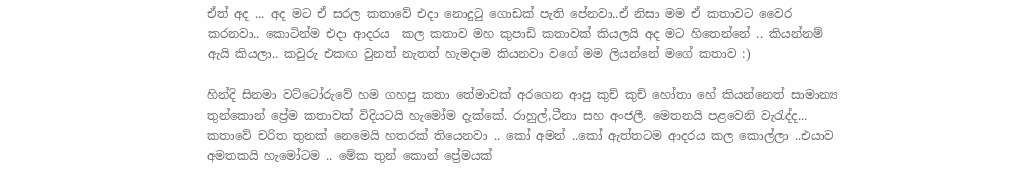ඒත් අද ... අද මට ඒ සරල කතාවේ එදා නොදුටු ගොඩක් පැති පේනවා..ඒ නිසා මම ඒ කතාවට වෛර කරනවා.. කොටින්ම එදා ආදරය  කල කතාව මහ කුපාඩි කතාවක් කියලයි අද මට හිතෙන්නේ .. කියන්නම් ඇයි කියලා.. කවුරු එකඟ වුනත් නැතත් හැමදාම කියනවා වගේ මම ලියන්නේ මගේ කතාව :)

හින්දි සිනමා වට්ටෝරුවේ හම ගහපු කතා තේමාවක් අරගෙන ආපු කුච් කුච් හෝතා හේ කියන්නෙත් සාමාන්‍ය තුන්කොන් ප්‍රේම කතාවක් විදියටයි හැමෝම දැක්කේ. රාහුල්,ටීනා සහ අංජලී. මෙතනයි පළවෙනි වැරැද්ද... කතාවේ චරිත තුනක් නෙමෙයි හතරක් තියෙනවා .. කෝ අමන් ..කෝ ඇත්තටම ආදරය කල කොල්ලා ..එයාව අමතකයි හැමෝටම .. මේක තුන් කොන් ප්‍රේමයක්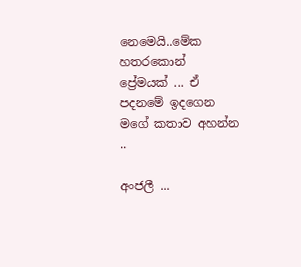නෙමෙයි..මේක හතරකොන් ප්‍රේමයක් ... ඒ පදනමේ ඉදගෙන මගේ කතාව අහන්න ..

අංජලී ...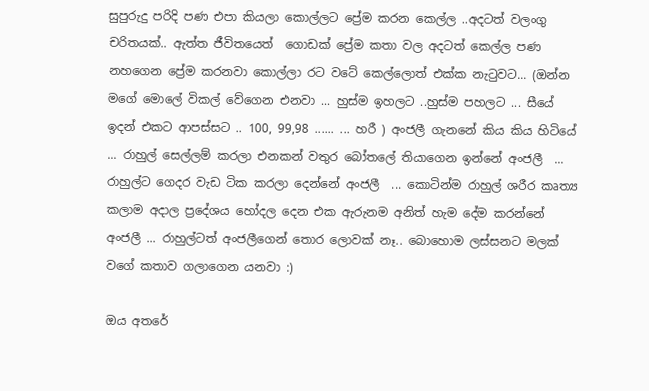සුපුරුදු පරිදි පණ එපා කියලා කොල්ලට ප්‍රේම කරන කෙල්ල ..අදටත් වලංගු චරිතයක්.. ඇත්ත ජීවිතයෙත්  ගොඩක් ප්‍රේම කතා වල අදටත් කෙල්ල පණ නහගෙන ප්‍රේම කරනවා කොල්ලා රට වටේ කෙල්ලොත් එක්ක නැටුවට... (ඔන්න මගේ මොලේ විකල් වේගෙන එනවා ... හුස්ම ඉහලට ..හුස්ම පහලට ... සීයේ ඉදන් එකට ආපස්සට .. 100, 99,98 ...... ... හරී ) අංජලී ගැනනේ කිය කිය හිටියේ ... රාහුල් සෙල්ලම් කරලා එනකන් වතුර බෝතලේ තියාගෙන ඉන්නේ අංජලී  ... රාහුල්ට ගෙදර වැඩ ටික කරලා දෙන්නේ අංජලී  ... කොටින්ම රාහුල් ශරීර කෘත්‍ය කලාම අදාල ප්‍රදේශය හෝදල දෙන එක ඇරුනම අනිත් හැම දේම කරන්නේ අංජලී ... රාහුල්ටත් අංජලීගෙන් තොර ලොවක් නෑ.. බොහොම ලස්සනට මලක් වගේ කතාව ගලාගෙන යනවා :)

ඔය අතරේ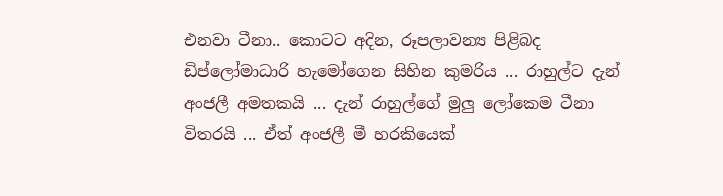එනවා ටීනා.. කොටට අදින, රූපලාවන්‍ය පිළිබද ඩිප්ලෝමාධාරි හැමෝගෙන සිහින කුමරිය ... රාහුල්ට දැන් අංජලී අමතකයි ... දැන් රාහුල්ගේ මුලු ලෝකෙම ටීනා විතරයි ... ඒත් අංජලී මී හරකියෙක්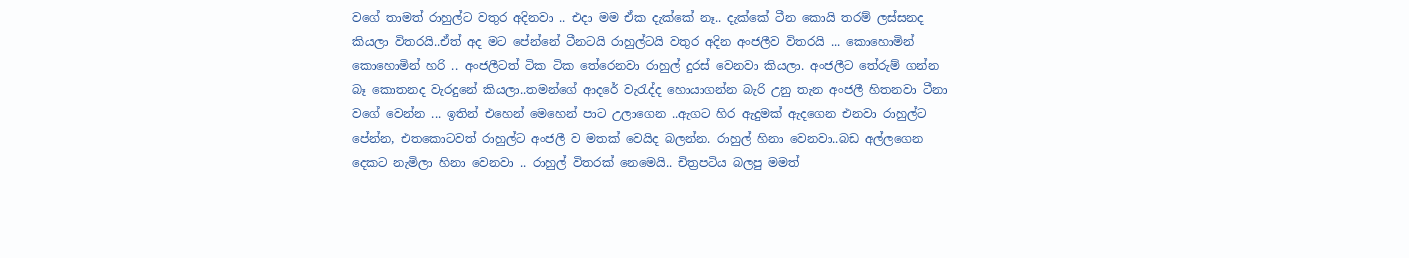වගේ තාමත් රාහුල්ට වතුර අදිනවා .. එදා මම ඒක දැක්කේ නෑ.. දැක්කේ ටීන කොයි තරම් ලස්සනද කියලා විතරයි..ඒත් අද මට පේන්නේ ටීනටයි රාහුල්ටයි වතුර අදින අංජලීව විතරයි ... කොහොමින් කොහොමින් හරි .. අංජලීටත් ටික ටික තේරෙනවා රාහුල් දුරස් වෙනවා කියලා. අංජලීට තේරුම් ගන්න බෑ කොතනද වැරදුනේ කියලා..තමන්ගේ ආදරේ වැරැද්ද හොයාගන්න බැරි උනු තැන අංජලී හිතනවා ටීනා වගේ වෙන්න ... ඉතින් එහෙන් මෙහෙන් පාට උලාගෙන ..ඇගට හිර ඇදුමක් ඇදගෙන එනවා රාහුල්ට පේන්න, එතකොටවත් රාහුල්ට අංජලී ව මතක් වෙයිද බලන්න. රාහුල් හිනා වෙනවා..බඩ අල්ලගෙන දෙකට නැමිලා හිනා වෙනවා .. රාහුල් විතරක් නෙමෙයි.. චිත්‍රපටිය බලපු මමත්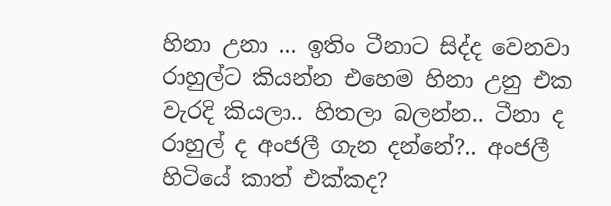හිනා උනා ... ඉතිං ටීනාට සිද්ද වෙනවා රාහුල්ට කියන්න එහෙම හිනා උනු එක වැරදි කියලා.. හිතලා බලන්න.. ටීනා ද රාහුල් ද අංජලී ගැන දන්නේ?.. අංජලී හිටියේ කාත් එක්කද?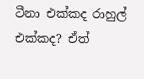ටීනා එක්කද රාහුල් එක්කද? ඒත්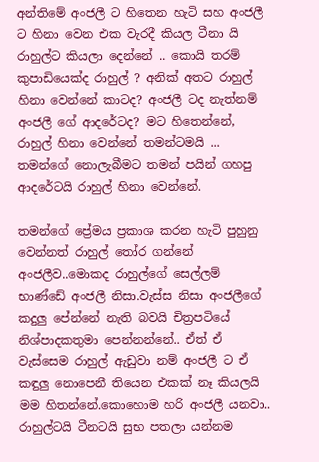අන්තිමේ අංජලී ට හිතෙන හැටි සහ අංජලී ට හිනා වෙන එක වැරදී කියල ටීනා යි රාහුල්ට කියලා දෙන්නේ .. කොයි තරම් කුපාඩියෙක්ද රාහුල් ? අනික් අතට රාහුල් හිනා වෙන්නේ කාටද? අංජලී ටද නැත්නම් අංජලී ගේ ආදරේටද? මට හිතෙන්නේ, රාහුල් හිනා වෙන්නේ තමන්ටමයි ... තමන්ගේ නොලැබීමට තමන් පයින් ගහපු ආදරේටයි රාහුල් හිනා වෙන්නේ.

තමන්ගේ ප්‍රේමය ප්‍රකාශ කරන හැටි පුහුනු වෙන්නත් රාහුල් තෝර ගන්නේ අංජලීව..මොකද රාහුල්ගේ සෙල්ලම් භාණ්ඩේ අංජලී නිසා.වැස්ස නිසා අංජලීගේ කදුලු පේන්නේ නැති බවයි චිත්‍රපටියේ නිශ්පාදකතුමා පෙන්නන්නේ.. ඒත් ඒ වැස්සෙම රාහුල් ඇඩුවා නම් අංජලී ට ඒ කඳුලු නොපෙනී තියෙන එකක් නෑ කියලයි මම හිතන්නේ.කොහොම හරි අංජලී යනවා.. රාහුල්ටයි ටීනටයි සුභ පතලා යන්නම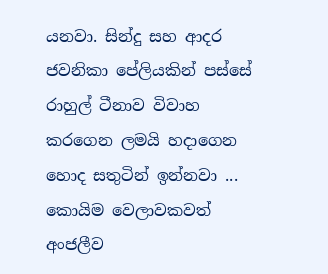යනවා. සින්දු සහ ආදර ජවනිකා පේලියකින් පස්සේ රාහුල් ටීනාව විවාහ කරගෙන ලමයි හදාගෙන හොද සතුටින් ඉන්නවා ... කොයිම වෙලාවකවත් අංජලීව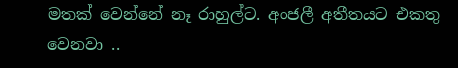මතක් වෙන්නේ නෑ රාහුල්ට. අංජලී අතීත‍යට එකතු වෙනවා ..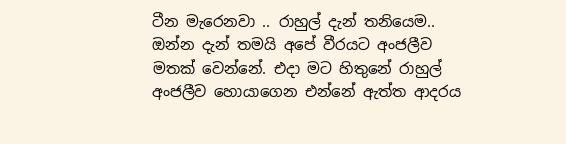ටීන මැරෙනවා .. රාහුල් දැන් තනියෙම.. ඔන්න දැන් තමයි අපේ වීරයට අංජලීව මතක් වෙන්නේ. එදා මට හිතුනේ රාහුල් අංජලීව හොයාගෙන එන්නේ ඇත්ත ආදරය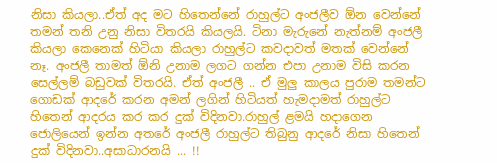නිසා කියලා..ඒත් අද මට හිතෙන්නේ රාහුල්ට අංජලීව ඕන වෙන්නේ තමන් තනි උනු නිසා විතරයි කියලයි. ටිනා මැරුනේ නැත්නම් අංජලී කියලා කෙනෙක් හිටියා කියලා රාහුල්ට කවදාවත් මතක් වෙන්නේ නෑ. අංජලී තාමත් ඕනි උනාම ලගට ගන්න එපා උනාම විසි කරන සෙල්ලම් බඩුවක් විතරයි. ඒත් අංජලී .. ඒ මුලු කාලය පුරාම තමන්ට ගොඩක් ආදරේ කරන අමන් ලගින් හිටියත් හැමදාමත් රාහුල්ට හිතෙන් ආදරය කර කර දුක් විදිනවා.රාහුල් ළමයි හදාගෙන ජොලියෙන් ඉන්න අතරේ අංජලී රාහුල්ට තිබුනු ආදරේ නිසා හිතෙන් දුක් විදිනවා..අසාධාරනයි ... !!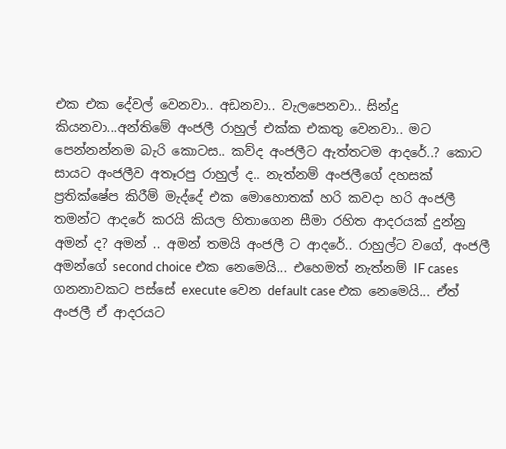එක එක දේවල් වෙනවා.. අඩනවා.. වැලපෙනවා.. සින්දු කියනවා...අන්තිමේ අංජලී රාහුල් එක්ක එකතු වෙනවා.. මට පෙන්නන්නම බැරි කොටස.. කව්ද අංජලීට ඇත්තටම ආදරේ..? කොට සායට අංජලීව අතෑරපු රාහුල් ද.. නැත්නම් අංජලීගේ දහසක් ප්‍රතික්ෂේප කිරීම් මැද්දේ එක මොහොතක් හරි කවදා හරි අංජලී තමන්ට ආදරේ කරයි කියල හිතාගෙන සීමා රහිත ආදරයක් දුන්නු අමන් ද? අමන් .. අමන් තමයි අංජලී ට ආදරේ.. රාහුල්ට වගේ, අංජලී අමන්ගේ second choice එක නෙමෙයි... එහෙමත් නැත්නම් IF cases ගනනාවකට පස්සේ execute වෙන default case එක නෙමෙයි... ඒත් අංජලී ඒ ආදරයට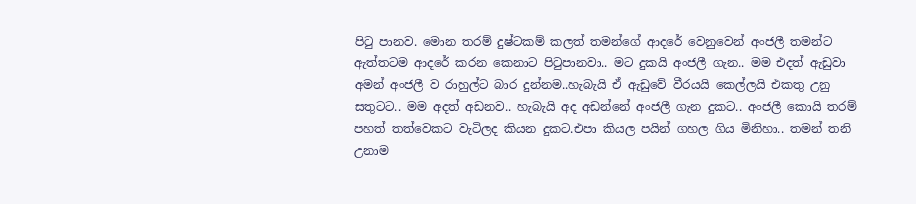පිටු පානව. මොන තරම් දුෂ්ටකම් කලත් තමන්ගේ ආදරේ වෙනුවෙන් අංජලී තමන්ට ඇත්තටම ආදරේ කරන කෙනාට පිටුපානවා.. මට දුකයි අංජලී ගැන.. මම එදත් ඇඩුවා අමන් අංජලී ව රාහුල්ට බාර දුන්නම..හැබැයි ඒ ඇඩුවේ වීරයයි කෙල්ලයි එකතු උනු සතුටට.. මම අදත් අඩනව.. හැබැයි අද අඩන්නේ අංජලී ගැන දුකට.. අංජලී කොයි තරම් පහත් තත්වෙකට වැටිලද කියන දුකට.එපා කියල පයින් ගහල ගිය මිනිහා.. තමන් තනි උනාම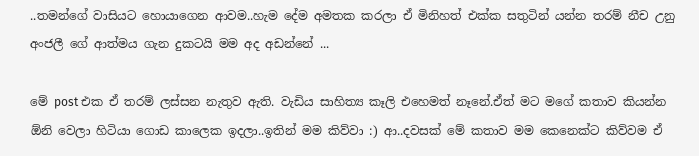..තමන්ගේ වාසියට හොයාගෙන ආවම..හැම දේම අමතක කරලා ඒ මිනිහත් එක්ක සතුටින් යන්න තරම් නීච උනු අංජලී ගේ ආත්මය ගැන දුකටයි මම අද අඩන්නේ ...

මේ post එක ඒ තරම් ලස්සන නැතුව ඇති. වැඩිය සාහිත්‍ය කෑලි එහෙමත් නෑනේ.ඒත් මට මගේ කතාව කියන්න ඕනි වෙලා හිටියා ගොඩ කාලෙක ඉදලා..ඉතින් මම කිව්වා :) ආ..දවසක් මේ කතාව මම කෙනෙක්ට කිව්වම ඒ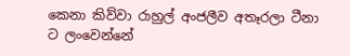කෙනා කිව්වා රාහුල් අංජලීව අතෑරලා ටීනා ට ලංවෙන්නේ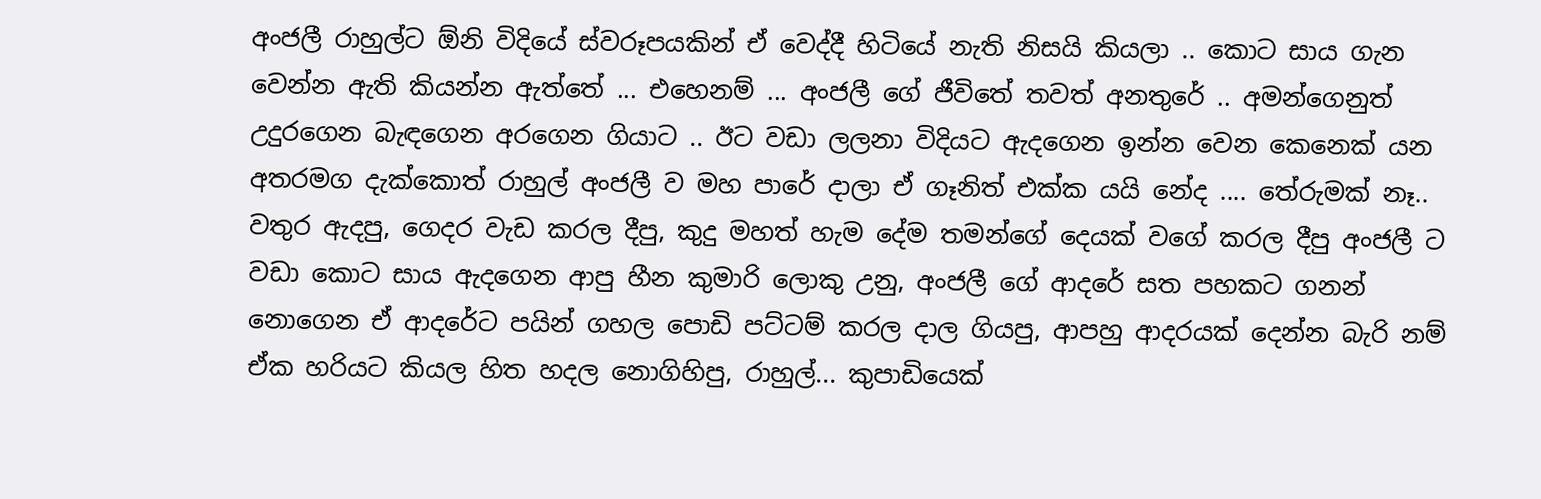අංජලී රාහුල්ට ඕනි විදියේ ස්වරූපයකින් ඒ වෙද්දී හිටියේ නැති නිසයි කියලා .. කොට සාය ගැන වෙන්න ඇති කියන්න ඇත්තේ ... එහෙනම් ... අංජලී ගේ ජීවිතේ තවත් අනතුරේ .. අමන්ගෙනුත් උදුරගෙන බැඳගෙන අරගෙන ගියාට .. ඊට වඩා ලලනා විදියට ඇදගෙන ඉන්න වෙන කෙනෙක් යන අතරමග දැක්කොත් රාහුල් අංජලී ව මහ පාරේ දාලා ඒ ගෑනිත් එක්ක යයි නේද .... තේරුමක් නෑ.. වතුර ඇදපු, ගෙදර වැඩ කරල දීපු, කුදු මහත් හැම දේම තමන්ගේ දෙයක් වගේ කරල දීපු අංජලී ට වඩා කොට සාය ඇදගෙන ආපු හීන කුමාරි ලොකු උනු, අංජලී ගේ ආදරේ සත පහකට ගනන් නොගෙන ඒ ආදරේට පයින් ගහල පොඩි පට්ටම් කරල දාල ගියපු, ආපහු ආදරයක් දෙන්න බැරි නම් ඒක හරියට කියල හිත හදල නොගිහිපු, රාහුල්... කුපාඩියෙක්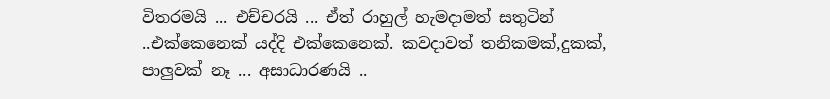විතරමයි ... එච්චරයි ... ඒත් රාහුල් හැමදාමත් සතුටින් ..එක්කෙනෙක් යද්දි එක්කෙනෙක්. කවදාවත් තනිකමක්,දුකක්, පාලුවක් නෑ ... අසාධාරණයි ..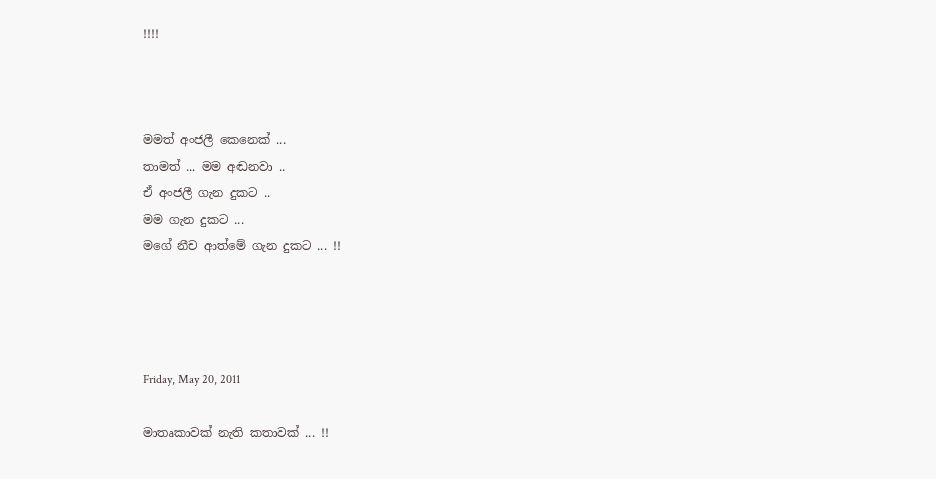!!!!



මමත් අංජලී කෙනෙක් ...
තාමත් ... මම අඬනවා ..
ඒ අංජලී ගැන දුකට ..
මම ගැන දුකට ...
මගේ නීච ආත්මේ ගැන දුකට ... !!




Friday, May 20, 2011

මාතෘකාවක් නැති කතාවක් ... !!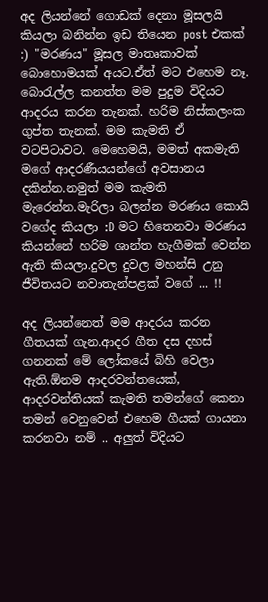අද ලියන්නේ ගොඩක් දෙනා මූසලයි කියලා බනින්න ඉඩ තියෙන post එකක් :) "මරණය" මූසල මාතෘකාවක් බොහොමයක් අයට.ඒත් මට එහෙම නෑ. බොරැල්ල කනත්ත මම පුදුම විදියට ආදරය කරන තැනක්. හරිම නිස්කලංක ගුප්ත තැනක්. මම කැමති ඒ වටපිටාවට. මෙහෙමයි, මමත් අකමැති මගේ ආදරණීයයන්ගේ අවසානය දකින්න.නමුත් මම කැමති මැරෙන්න.මැරිලා බලන්න මරණය කොයි වගේද කියලා :D මට හිතෙනවා මරණය කියන්නේ හරිම ශාන්ත හැගීමක් වෙන්න ඇති කියලා.දුවල දුවල මහන්සි උනු ජීවිතයට නවාතැන්පළක් වගේ ... !!

අද ලියන්නෙත් මම ආදරය කරන ගීතයක් ගැන.ආදර ගීත දස දහස් ගනනක් මේ ලෝකයේ බිහි වෙලා ඇති.ඕනම ආදරවන්තයෙක්, ආදරවන්තියක් කැමති තමන්ගේ කෙනා තමන් වෙනුවෙන් එහෙම ගීයක් ගායනා කරනවා නම් .. අලුත් විදියට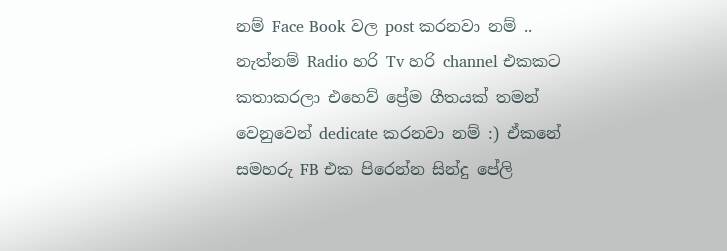නම් Face Book වල post කරනවා නම් .. නැත්නම් Radio හරි Tv හරි channel එකකට කතාකරලා එහෙව් ප්‍රේම ගීතයක් තමන් වෙනුවෙන් dedicate කරනවා නම් :) ඒකනේ සමහරු FB එක පිරෙන්න සින්දු පේලි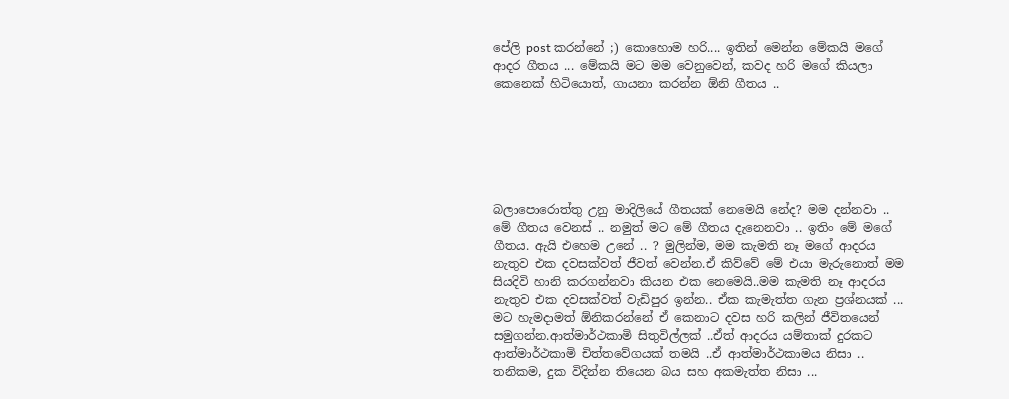පේලි post කරන්නේ ;) කොහොම හරි.... ඉතින් මෙන්න මේකයි මගේ ආදර ගීතය ... මේකයි මට මම වෙනුවෙන්, කවද හරි මගේ කියලා කෙනෙක් හිටියොත්, ගායනා කරන්න ඕනි ගීතය ..






බලාපොරොත්තු උනු මාදිලියේ ගීතයක් නෙමෙයි නේද? මම දන්නවා .. මේ ගීතය වෙනස් .. නමුත් මට මේ ගීතය දැනෙනවා .. ඉතිං මේ මගේ ගීතය. ඇයි එහෙම උනේ .. ? මුලින්ම, මම කැමති නෑ මගේ ආදරය නැතුව එක දවසක්වත් ජීවත් වෙන්න.ඒ කිව්වේ මේ එයා මැරුනොත් මම සියදිවි හානි කරගන්නවා කියන එක නෙමෙයි..මම කැමති නෑ ආදරය නැතුව එක දවසක්වත් වැඩිපුර ඉන්න.. ඒක කැමැත්ත ගැන ප්‍රශ්නයක් ... මට හැමදාමත් ඕනිකරන්නේ ඒ කෙනාට දවස හරි කලින් ජීවිතයෙන් සමුගන්න.ආත්මාර්ථකාමි සිතුවිල්ලක් ..ඒත් ආදරය යම්තාක් දුරකට ආත්මාර්ථකාමි චිත්තවේගයක් තමයි ..ඒ ආත්මාර්ථකාමය නිසා .. තනිකම, දුක විදින්න තියෙන බය සහ අකමැත්ත නිසා ...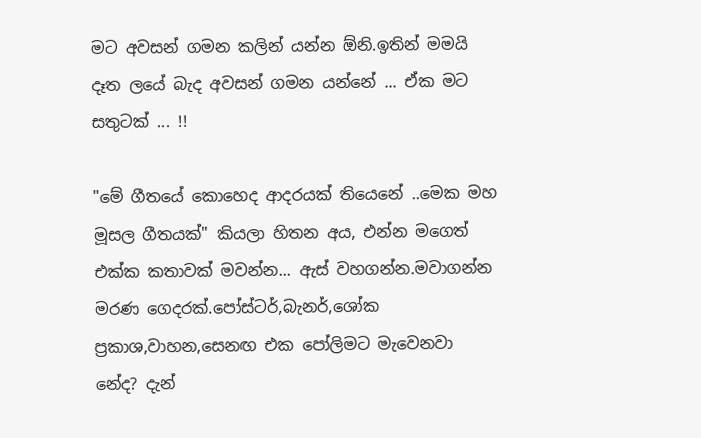මට අවසන් ගමන කලින් යන්න ඕනි.ඉතින් මමයි දෑත ලයේ බැද අවසන් ගමන යන්නේ ... ඒක මට සතුටක් ... !!

"මේ ගීතයේ කොහෙද ආදරයක් තියෙනේ ..මෙක මහ මූසල ගීතයක්" කියලා හිතන අය, එන්න මගෙත් එක්ක කතාවක් මවන්න... ඇස් වහගන්න.මවාගන්න මරණ ගෙදරක්.පෝස්ටර්,බැනර්,ශෝක ප්‍රකාශ,වාහන,සෙනඟ එක පෝලිමට මැවෙනවා නේද? දැන්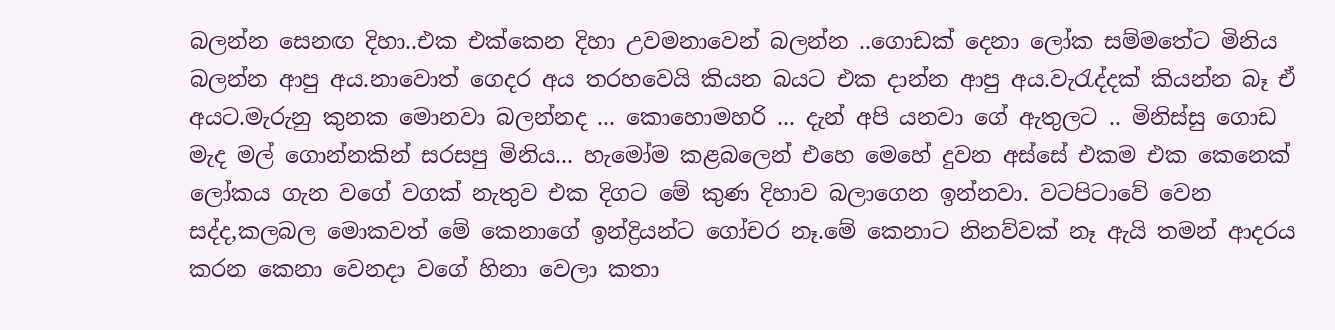බලන්න සෙනඟ දිහා..එක එක්කෙන දිහා උවමනාවෙන් බලන්න ..ගොඩක් දෙනා ලෝක සම්මතේට මිනිය බලන්න ආපු අය.නාවොත් ගෙදර අය තරහවෙයි කියන බයට එක දාන්න ආපු අය.වැරැද්දක් කියන්න බෑ ඒ අයට.මැරුනු කුනක මොනවා බලන්නද ... කොහොමහරි ... දැන් අපි යනවා ගේ ඇතුලට .. මිනිස්සු ගොඩ මැද මල් ගොන්නකින් සරසපු මිනිය... හැමෝම කළබලෙන් එහෙ මෙහේ දුවන අස්සේ එකම එක කෙනෙක් ලෝකය ගැන වගේ වගක් නැතුව එක දිගට මේ කුණ දිහාව බලාගෙන ඉන්නවා. වටපිටාවේ වෙන සද්ද,කලබල මොකවත් මේ කෙනාගේ ඉන්ද්‍රියන්ට ගෝචර නෑ.මේ කෙනාට නිනව්වක් නෑ ඇයි තමන් ආදරය කරන කෙනා වෙනදා වගේ හිනා වෙලා කතා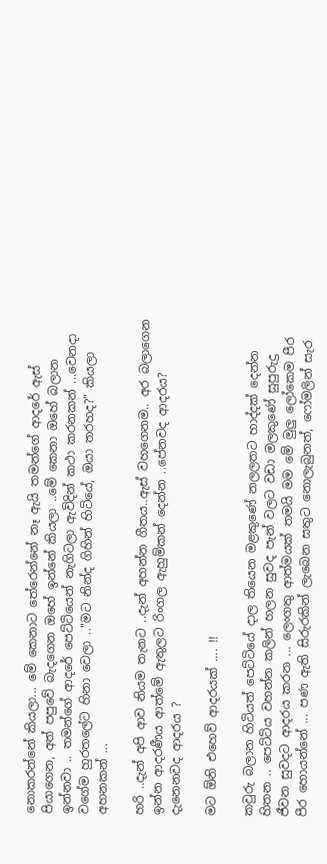නොකරන්නේ කියලා... මේ කෙනාට තේරෙන්නේ නෑ ඇයි තමන්ගේ ආදරේ ඇස් පියාගෙන, අත් පපුවේ බැදගෙන ඔහේ ඉන්නේ කියලා ..මේ කෙනා ඔහේ බලාන ඉන්නවා .. තමන්ගේ ආදරේ පෙට්ටියෙන් නැගිටලා ඇවිදින් කථා කරනකන් ...වෙනදා වගේම හුරතලේට හිනා වෙලා .."මට නින්ද ගිහින් හිටියේ, ඔයා තරහද?" කියලා අහනකන් ...

හරි ..දැන් අපි ආව නියම තැනට ..දැන් අහන්න ගීතය..ඇස් වහගෙනම.. අර බලාගෙන ඉන්න ආදරණීය ආත්මේ ඇතුලට රිංගල ඇහුම්කන් දෙන්න ..පේනවද ආදරය? දැනෙනවද ආදරය ?

මට ඕනි එහෙව් ආදරයක් .... !!

කවුරු බලාන හිටියත් පෙට්ටියේ දාල තියෙන මළකුණේ නලලතට හාද්දක් දෙන්න හිතන .. පෙට්ටිය වහන්න කලින් හලන සුවද පැන් වලට වඩා මලකුණේ සුපුරුදු ජීවන සුවදට ආදරය කරන ... ලෙංගතු ආත්මයක් තමයි මම මේ මුලු ලෝකෙම පීර පීර හොයන්නේ ... පණ ඇති සිරුරකින් ලැබෙන සතුට නොලැබුනත්, ෆෝමලින් සැර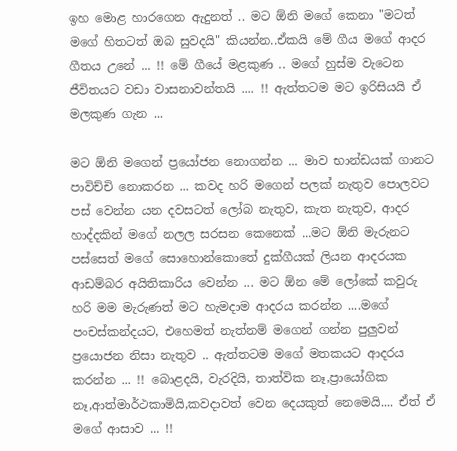ඉහ මොළ හාරගෙන ඇදුනත් .. මට ඕනි මගේ කෙනා "මටත් මගේ හිතටත් ඔබ සුවදයි" කියන්න..ඒකයි මේ ගීය මගේ ආදර ගීතය උනේ ... !! මේ ගීයේ මළකුණ .. මගේ හුස්ම වැටෙන ජීවිතයට වඩා වාසනාවන්තයි .... !! ඇත්තටම මට ඉරිසියයි ඒ මලකුණ ගැන ...

මට ඕනි මගෙන් ප්‍රයෝජන නොගන්න ... මාව භාන්ඩයක් ගානට පාවිච්චි නොකරන ... කවද හරි මගෙන් පලක් නැතුව පොලවට පස් වෙන්න යන දවසටත් ලෝබ නැතුව, කැත නැතුව, ආදර හාද්දකින් මගේ නලල සරසන කෙනෙක් ...මට ඕනි මැරුනට පස්සෙත් මගේ සොහොන්කොතේ දුක්ගීයක් ලියන ආදරයක ආඩම්බර අයිතිකාරිය වෙන්න ... මට ඕන මේ ලෝකේ කවුරු හරි මම මැරුණත් මට හැමදාම ආදරය කරන්න ....මගේ පංචස්කන්දයට, එහෙමත් නැත්නම් මගෙන් ගන්න පුලුවන් ප්‍රයොජන නිසා නැතුව .. ඇත්තටම මගේ මතකයට ආදරය කරන්න ... !! බොළදයි, වැරදියි, තාත්වික නෑ,ප්‍රායෝගික නෑ,ආත්මාර්ථකාමියි,කවදාවත් වෙන දෙයකුත් නෙමෙයි.... ඒත් ඒ මගේ ආසාව ... !!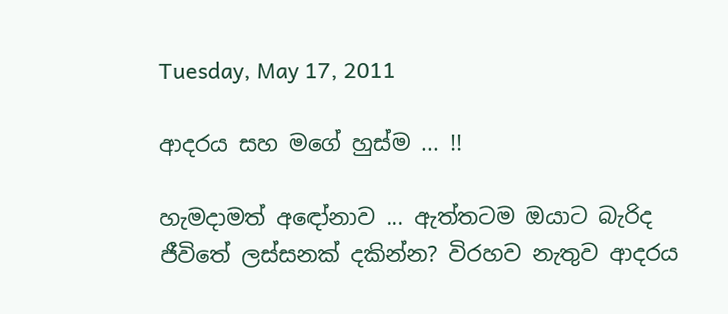Tuesday, May 17, 2011

ආදරය සහ මගේ හුස්ම ... !!

හැමදාමත් අඳෝනාව ... ඇත්තටම ඔයාට බැරිද ජීවිතේ ලස්සනක් දකින්න? විරහව නැතුව ආදරය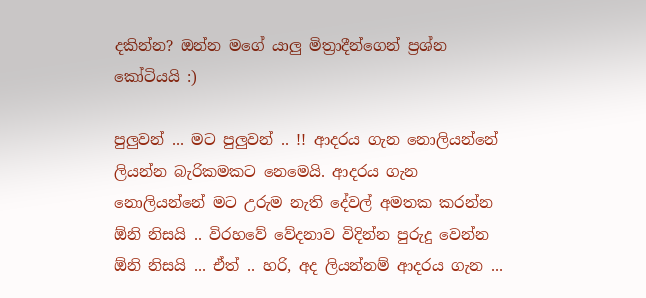දකින්න? ඔන්න මගේ යාලු මිත්‍රාදීන්ගෙන් ප්‍රශ්න කෝටියයි :)

පුලුවන් ... මට පුලුවන් .. !! ආදරය ගැන නොලියන්නේ ලියන්න බැරිකමකට නෙමෙයි. ආදරය ගැන නොලියන්නේ මට උරුම නැති දේවල් අමතක කරන්න ඕනි නිසයි .. විරහවේ වේදනාව විදින්න පුරුදු වෙන්න ඕනි නිසයි ... ඒත් .. හරි, අද ලියන්නම් ආදරය ගැන ...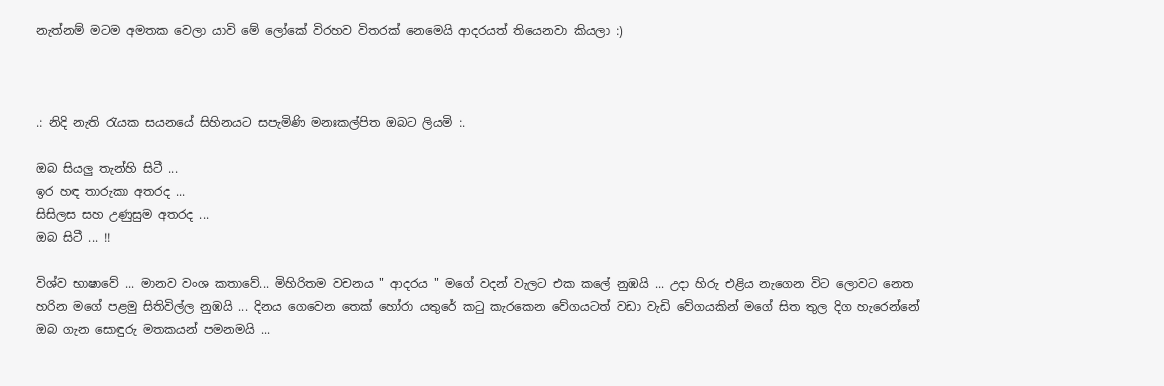නැත්නම් මටම අමතක වෙලා යාවි මේ ලෝකේ විරහව විතරක් නෙමෙයි ආදරයත් තියෙනවා කියලා :)



.: නිදි නැති රැයක සයනයේ සිහිනයට සපැමිණි මනඃකල්පිත ඔබට ලියමි :.

ඔබ සියලු තැන්හි සිටී ...
ඉර හඳ තාරුකා අතරද ...
සිසිලස සහ උණුසුම අතරද ...
ඔබ සිටී ... !!

විශ්ව භාෂාවේ ... මානව වංශ කතාවේ... මිහිරිතම වචනය " ආදරය " මගේ වදන් වැලට එක කලේ නුඹයි ... උදා හිරු එළිය නැගෙන විට ලොවට නෙත හරින මගේ පළමු සිතිවිල්ල නුඹයි ... දිනය ගෙවෙන තෙක් හෝරා යතුරේ කටු කැරකෙන වේගයටත් වඩා වැඩි වේගයකින් මගේ සිත තුල දිග හැරෙන්නේ ඔබ ගැන සොඳුරු මතකයන් පමනමයි ...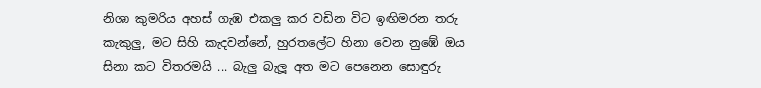නිශා කුමරිය අහස් ගැඹ එකලු කර වඩින විට ඉඟිමරන තරු කැකුලු, මට සිහි කැදවන්නේ, හුරතලේට හිනා වෙන නුඹේ ඔය සිනා කට විතරමයි ... බැලු බැලූ අත මට පෙනෙන සොඳුරු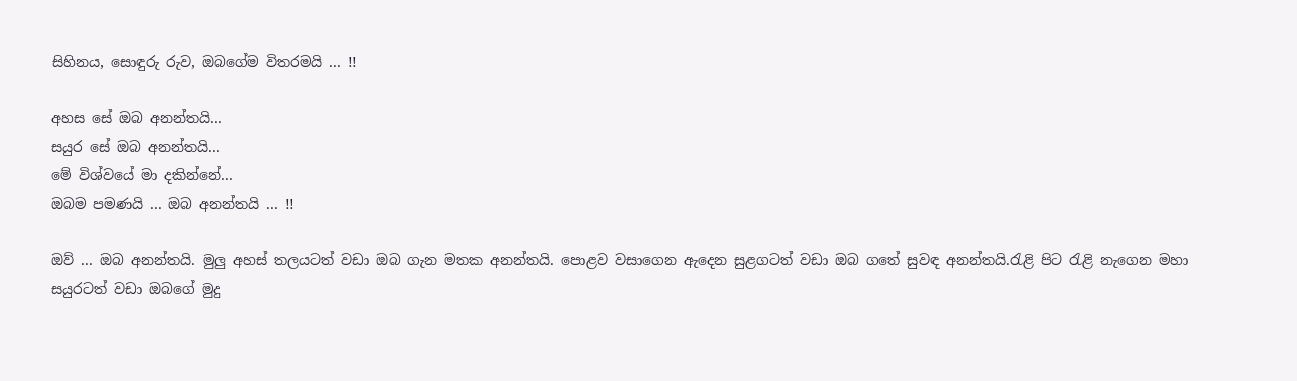සිහිනය, සොඳුරු රුව, ඔබගේම විතරමයි ... !!

අහස සේ ඔබ අනන්තයි...
සයුර සේ ඔබ අනන්තයි...
මේ විශ්වයේ මා දකින්නේ...
ඔබම පමණයි ... ඔබ අනන්තයි ... !!

ඔව් ... ඔබ අනන්තයි. මුලු අහස් තලයටත් වඩා ඔබ ගැන මතක අනන්තයි. පොළව වසාගෙන ඇදෙන සුළගටත් වඩා ඔබ ගතේ සුවඳ අනන්තයි.රැළි පිට රැළි නැගෙන මහා සයුරටත් වඩා ඔබගේ මුදු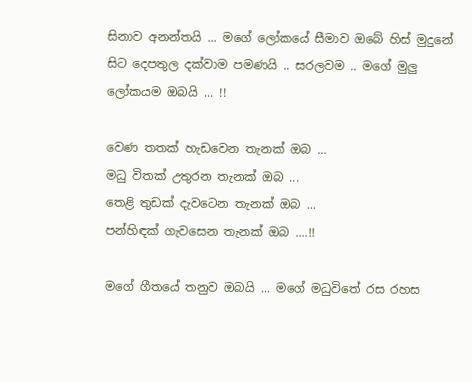සිනාව අනන්තයි ... මගේ ලෝකයේ සීමාව ඔබේ හිස් මුදුනේ සිට දෙපතුල දක්වාම පමණයි .. සරලවම .. මගේ මුලු ලෝකයම ඔබයි ... !!

වෙණ තතක් හැඩවෙන තැනක් ඔබ ...
මධු විතක් උතුරන තැනක් ඔබ ...
තෙළි තුඩක් දැවටෙන තැනක් ඔබ ...
පන්හිඳක් ගැවසෙන තැනක් ඔබ ....!!

මගේ ගීතයේ තනුව ඔබයි ... මගේ මධුවිතේ රස රහස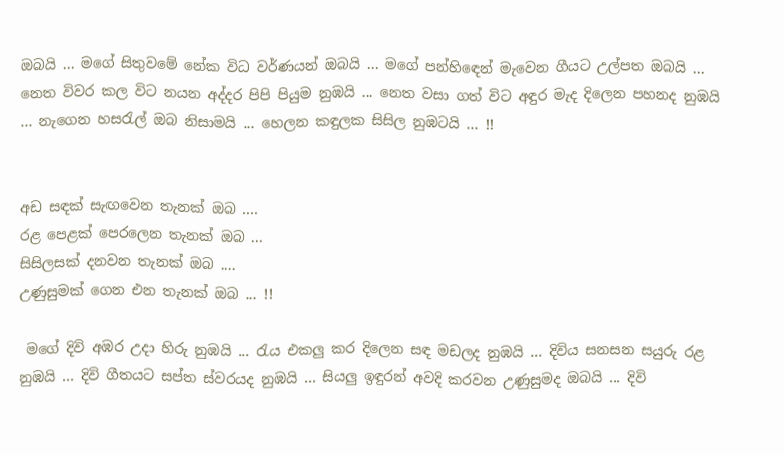ඔබයි ... මගේ සිතුවමේ නේක විධ වර්ණයන් ඔබයි ... මගේ පන්හිඳෙන් මැවෙන ගීයට උල්පත ඔබයි ... නෙත විවර කල විට නයන අද්දර පිපි පියුම නුඹයි ... නෙත වසා ගත් විට අඳුර මැද දිලෙන පහනද නුඹයි ... නැගෙන හසරැල් ඔබ නිසාමයි ... හෙලන කඳුලක සිසිල නුඹටයි ... !!


අඩ සඳක් සැඟවෙන තැනක් ඔබ ....
රළ පෙළක් පෙරලෙන තැනක් ඔබ ...
සිසිලසක් දනවන තැනක් ඔබ ....
උණුසුමක් ගෙන එන තැනක් ඔබ ... !!

 මගේ දිවි අඹර උදා හිරු නුඹයි ... රැය එකලු කර දිලෙන සඳ මඩලද නුඹයි ... දිවිය සනසන සයුරු රළ නුඹයි ... දිවි ගීතයට සප්ත ස්වරයද නුඹයි ... සියලු ඉඳුරන් අවදි කරවන උණුසුමද ඔබයි ... දිවි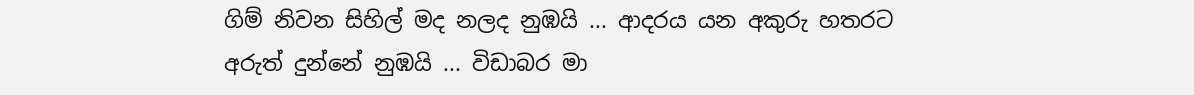ගිම් නිවන සිහිල් මද නලද නුඹයි ... ආදරය යන අකුරු හතරට අරුත් දුන්නේ නුඹයි ... විඩාබර මා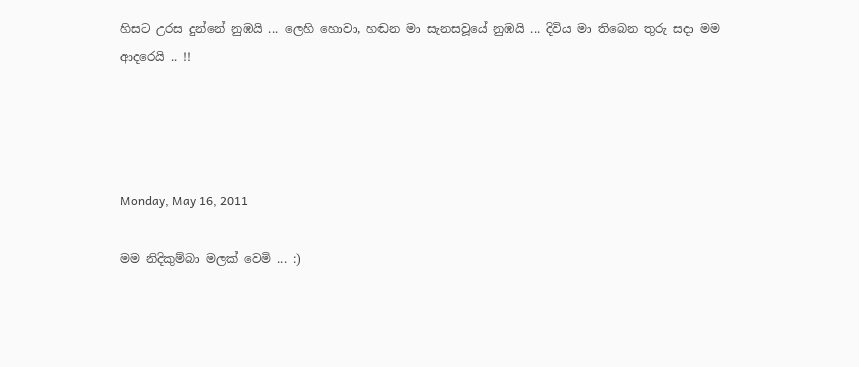හිසට උරස දුන්නේ නුඹයි ... ලෙහි හොවා, හඬන මා සැනසවූයේ නුඹයි ... දිවිය මා තිබෙන තුරු සදා මම ආදරෙයි .. !!




Monday, May 16, 2011

මම නිදිකුම්බා මලක් වෙමි ... :)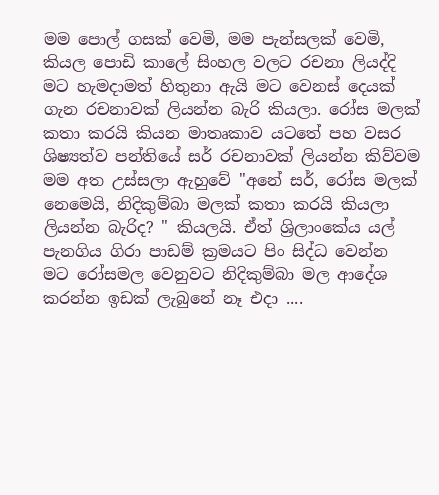මම පොල් ගසක් වෙමි, මම පැන්සලක් වෙමි, කියල පොඩි කාලේ සිංහල වලට රචනා ලියද්දි මට හැමදාමත් හිතුනා ඇයි මට වෙනස් දෙයක් ගැන රචනාවක් ලියන්න බැරි කියලා. රෝස මලක් කතා කරයි කියන මාතෘකාව යටතේ පහ වසර ශිෂ්‍යත්ව පන්තියේ සර් රචනාවක් ලියන්න කිව්වම මම අත උස්සලා ඇහුවේ "අනේ සර්, රෝස මලක් නෙමෙයි, නිදිකුම්බා මලක් කතා කරයි කියලා ලියන්න බැරිද? " කියලයි. ඒත් ශ්‍රිලාංකේය යල් පැනගිය ගිරා පාඩම් ක්‍රමයට පිං සිද්ධ වෙන්න මට රෝසමල වෙනුවට නිදිකුම්බා මල ආදේශ කරන්න ඉඩක් ලැබුනේ නෑ එදා ....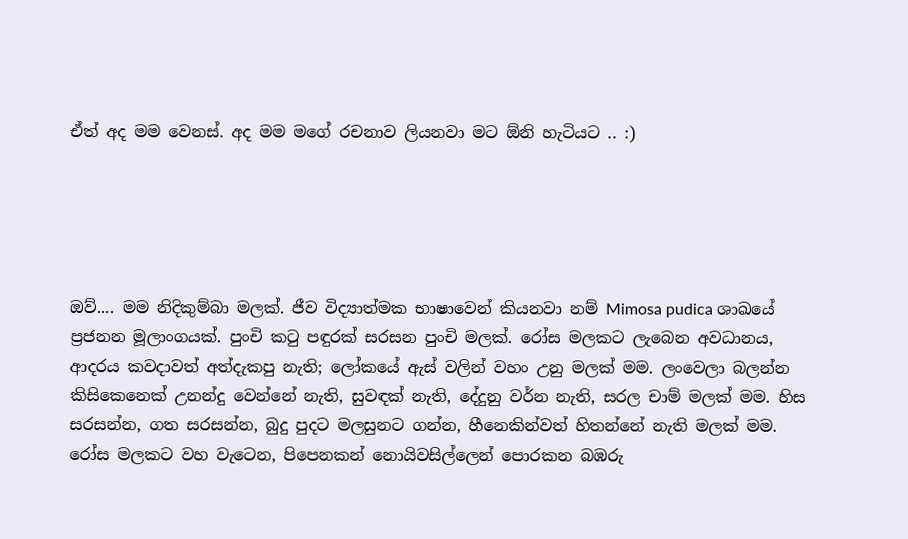ඒත් අද මම වෙනස්. අද මම මගේ රචනාව ලියනවා මට ඕනි හැටියට .. :)





ඔව්.... මම නිදිකුම්බා මලක්. ජීව විද්‍යාත්මක භාෂාවෙන් කියනවා නම් Mimosa pudica ශාඛයේ ප්‍රජනන මූලාංගයක්. පුංචි කටු පඳුරක් සරසන පුංචි මලක්. රෝස මලකට ලැබෙන අවධානය, ආදරය කවදාවත් අත්දැකපු නැති; ලෝකයේ ඇස් වලින් වහං උනු මලක් මම. ලංවෙලා බලන්න කිසිකෙනෙක් උනන්දු වෙන්නේ නැති, සුවඳක් නැති, දේදුනු වර්න නැති, සරල චාම් මලක් මම. හිස සරසන්න, ගත සරසන්න, බුදු පුදට මලසුනට ගන්න, හීනෙකින්වත් හිතන්නේ නැති මලක් මම. රෝස මලකට වහ වැටෙන, පිපෙනකන් නොයිවසිල්ලෙන් පොරකන බඹරු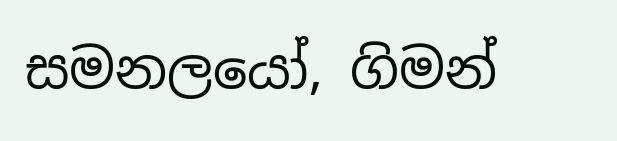සමනලයෝ, ගිමන්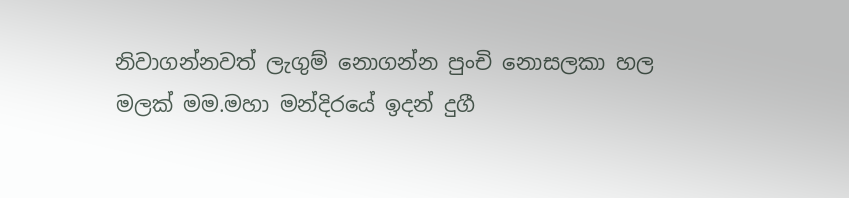නිවාගන්නවත් ලැගුම් නොගන්න පුංචි නොසලකා හල මලක් මම.මහා මන්දිරයේ ඉදන් දුගී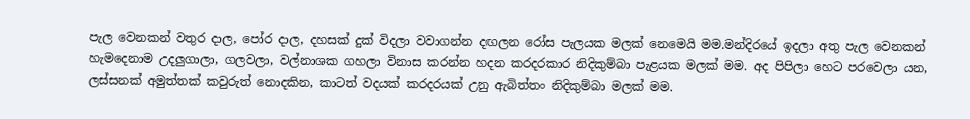පැල වෙනකන් වතුර දාල, පෝර දාල, දහසක් දුක් විදලා වවාගන්න දඟලන රෝස පැලයක මලක් නෙමෙයි මම.මන්දිරයේ ඉදලා අතු පැල වෙනකන් හැමදෙනාම උදලුගාලා, ගලවලා, වල්නාශක ගහලා විනාස කරන්න හදන කරදරකාර නිදිකුම්බා පැළයක මලක් මම. අද පිපිලා හෙට පරවෙලා යන, ලස්සනක් අමුත්තක් කවුරුත් නොදකින, කාටත් වදයක් කරදරයක් උනු ඇබිත්තං නිදිකුම්බා මලක් මම.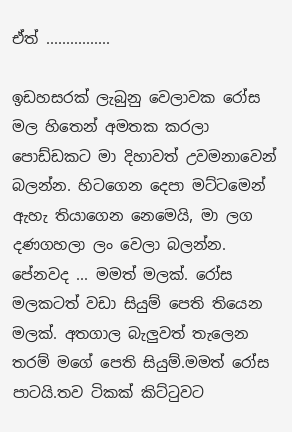ඒත් ................

ඉඩහසරක් ලැබුනු වෙලාවක රෝස මල හිතෙන් අමතක කරලා පොඩ්ඩකට මා දිහාවත් උවමනාවෙන් බලන්න. හිටගෙන දෙපා මට්ටමෙන් ඇහැ තියාගෙන නෙමෙයි, මා ලග දණගහලා ලං වෙලා බලන්න. පේනවද ... මමත් මලක්. රෝස මලකටත් වඩා සියුම් පෙති තියෙන මලක්. අතගාල බැලුවත් තැලෙන තරම් මගේ පෙති සියුම්.මමත් රෝස පාටයි.තව ටිකක් කිට්ටුවට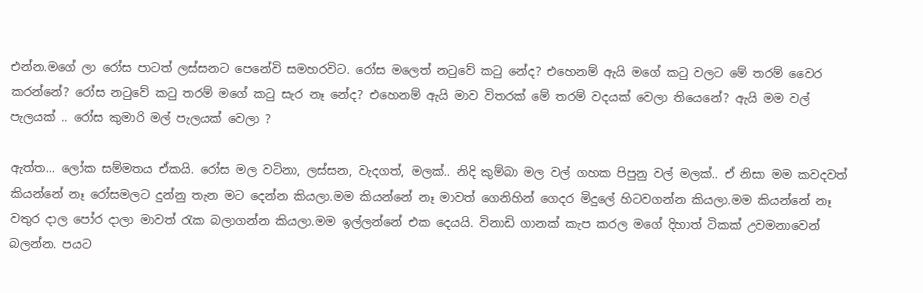එන්න.මගේ ලා රෝස පාටත් ලස්සනට පෙනේවි සමහරවිට. රෝස මලෙත් නටුවේ කටු නේද? එහෙනම් ඇයි මගේ කටු වලට මේ තරම් වෛර කරන්නේ? රෝස නටුවේ කටු තරම් මගේ කටු සැර නෑ නේද? එහෙනම් ඇයි මාව විතරක් මේ තරම් වදයක් වෙලා තියෙනේ? ඇයි මම වල් පැලයක් .. රෝස කුමාරි මල් පැලයක් වෙලා ?

ඇත්ත... ලෝක සම්මතය ඒකයි. රෝස මල වටිනා, ලස්සන, වැදගත්, මලක්.. නිදි කුම්බා මල වල් ගහක පිපුනු වල් මලක්.. ඒ නිසා මම කවදවත් කියන්නේ නෑ රෝසමලට දුන්නු තැන මට දෙන්න කියලා.මම කියන්නේ නෑ මාවත් ගෙනිහින් ගෙදර මිදුලේ හිටවගන්න කියලා.මම කියන්නේ නෑ වතුර දාල පෝර දාලා මාවත් රැක බලාගන්න කියලා.මම ඉල්ලන්නේ එක දෙයයි. විනාඩි ගානක් කැප කරල මගේ දිහාත් ටිකක් උවමනාවෙන් බලන්න. පයට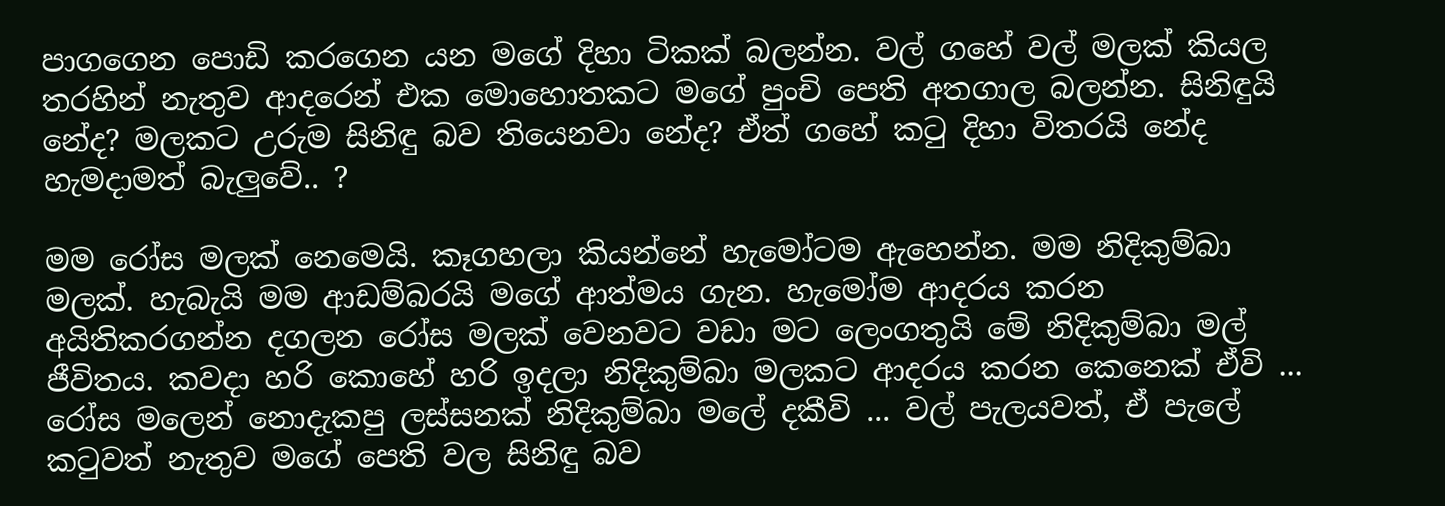පාගගෙන පොඩි කරගෙන යන මගේ දිහා ටිකක් බලන්න. වල් ගහේ වල් මලක් කියල තරහින් නැතුව ආදරෙන් එක මොහොතකට මගේ පුංචි පෙති අතගාල බලන්න. සිනිඳුයි නේද? මලකට උරුම සිනිඳු බව තියෙනවා නේද? ඒත් ගහේ කටු දිහා විතරයි නේද හැමදාමත් බැලුවේ.. ?

මම රෝස මලක් නෙමෙයි. කෑගහලා කියන්නේ හැමෝටම ඇහෙන්න. මම නිදිකුම්බා මලක්. හැබැයි මම ආඩම්බරයි මගේ ආත්මය ගැන. හැමෝම ආදරය කරන අයිතිකරගන්න දගලන රෝස මලක් වෙනවට වඩා මට ලෙංගතුයි මේ නිදිකුම්බා මල් ජීවිතය. කවදා හරි කොහේ හරි ඉදලා නිදිකුම්බා මලකට ආදරය කරන කෙනෙක් ඒවි ... රෝස මලෙන් නොදැකපු ලස්සනක් නිදිකුම්බා මලේ දකීවි ... වල් පැලයවත්, ඒ පැලේ කටුවත් නැතුව මගේ පෙති වල සිනිඳු බව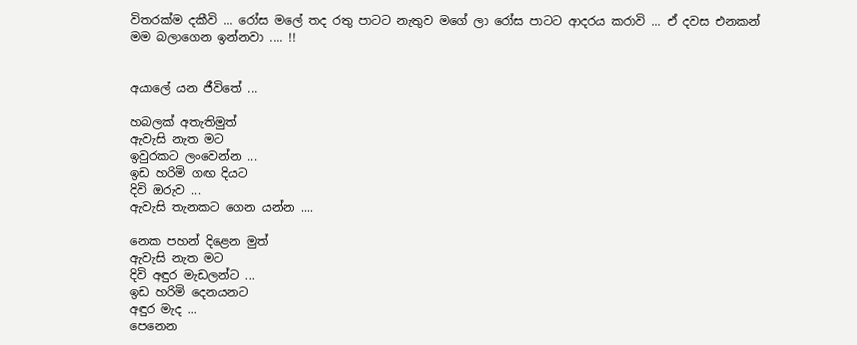විතරක්ම දකීවි ... රෝස මලේ තද රතු පාටට නැතුව මගේ ලා රෝස පාටට ආදරය කරාවි ... ඒ දවස එනකන් මම බලාගෙන ඉන්නවා .... !!


අයාලේ යන ජීවිතේ ...

හබලක් අතැතිමුත්
ඇවැසි නැත මට
ඉවුරකට ලංවෙන්න ...
ඉඩ හරිමි ගඟ දියට
දිවි ඔරුව ...
ඇවැසි තැනකට ගෙන යන්න ....

නෙක පහන් දිළෙන මුත්
ඇවැසි නැත මට
දිවි අඳුර මැඩලන්ට ...
ඉඩ හරිමි දෙනයනට
අඳුර මැද ...
පෙනෙන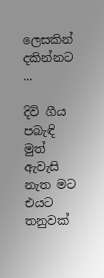ලෙසකින් දකින්නට ...

දිවි ගීය පබැඳි මුත්
ඇවැසි නැත මට
එයට තනුවක්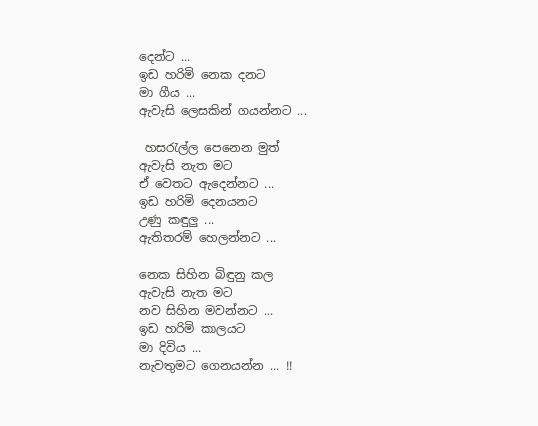දෙන්ට ...
ඉඩ හරිමි නෙක දනට
මා ගීය ...
ඇවැසි ලෙසකින් ගයන්නට ...

 හසරැල්ල පෙනෙන මුත්
ඇවැසි නැත මට
ඒ වෙතට ඇදෙන්නට ...
ඉඩ හරිමි දෙනයනට
උණු කඳුලු ...
ඇතිතරම් හෙලන්නට ...

නෙක සිහින බිඳුනු කල
ඇවැසි නැත මට
නව සිහින මවන්නට ...
ඉඩ හරිමි කාලයට
මා දිවිය ...
නැවතුමට ගෙනයන්න ... !!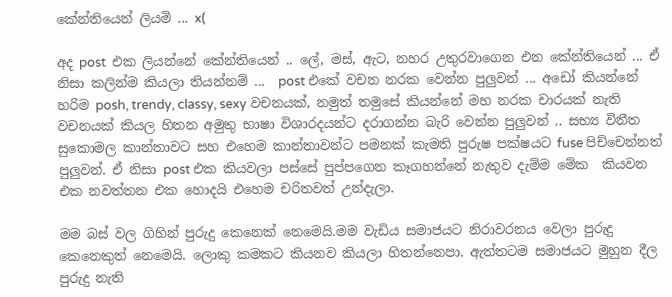කේන්තියෙන් ලියමි ... x(

අද post  එක ලියන්නේ කේන්තියෙන් .. ලේ, මස්, ඇට, නහර උතුරවාගෙන එන කේන්තියෙන් ... ඒ නිසා කලින්ම කියලා තියන්නම් ...  post එකේ වචන නරක වෙන්න පුලුවන් ... අඩෝ කියන්නේ හරිම posh, trendy, classy, sexy වචනයක්, නමුත් තමුසේ කියන්නේ මහ නරක චාරයක් නැති වචනයක් කියල හිතන අමුතු භාෂා විශාරදයන්ට දරාගන්න බැරි වෙන්න පුලුවන් .. සභ්‍ය විනීත සුකොමල කාන්තාවට සහ එහෙම කාන්තාවන්ට පමනක් කැමති පුරුෂ පක්ෂයට fuse පිච්චෙන්නත් පුලුවන්. ඒ නිසා post එක කියවලා පස්සේ පුප්පගෙන කෑගහන්නේ නැතුව දැම්ම මේක  කියවන එක නවත්තන එක හොදයි එහෙම චරිතවත් උන්දැලා.

මම බස් වල ගිහින් පුරුදු කෙනෙක් නෙමෙයි.මම වැඩිය සමාජයට නිරාවරනය වෙලා පුරුදු කෙනෙකුත් නෙමෙයි. ලොකු කමකට කියනව කියලා හිතන්නෙපා. ඇත්තටම සමාජයට මුහුන දීල පුරුදු නැති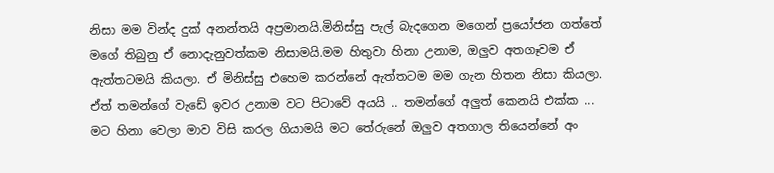නිසා මම වින්ද දුක් අනන්තයි අප්‍රමානයි.මිනිස්සු පැල් බැදගෙන මගෙන් ප්‍රයෝජන ගත්තේ මගේ තිබුනු ඒ නොදැනුවත්කම නිසාමයි.මම හිතුවා හිනා උනාම, ඔලුව අතගෑවම ඒ ඇත්තටමයි කියලා. ඒ මිනිස්සු එහෙම කරන්නේ ඇත්තටම මම ගැන හිතන නිසා කියලා. ඒත් තමන්ගේ වැඩේ ඉවර උනාම වට පිටාවේ අයයි .. තමන්ගේ අලුත් කෙනයි එක්ක ... මට හිනා වෙලා මාව විසි කරල ගියාමයි මට තේරුනේ ඔලුව අතගාල තියෙන්නේ අං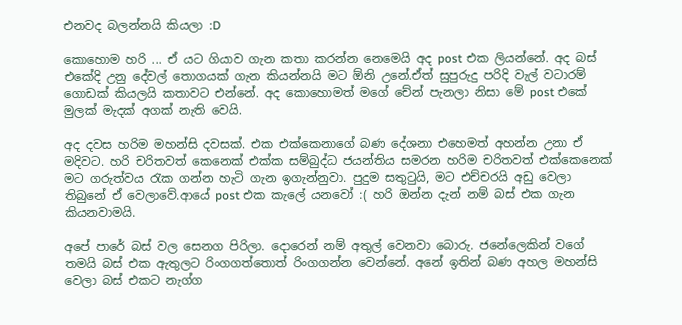එනවද බලන්නයි කියලා :D

කොහොම හරි ... ඒ යට ගියාව ගැන කතා කරන්න නෙමෙයි අද post එක ලියන්නේ. අද බස් එකේදි උනු දේවල් තොගයක් ගැන කියන්නයි මට ඕනි උනේ.ඒත් සුපුරුදු පරිදි වැල් වටාරම් ගොඩක් කියලයි කතාවට එන්නේ. අද කොහොමත් මගේ චේන් පැනලා නිසා මේ post එකේ මුලක් මැදක් අගක් නැති වෙයි.

අද දවස හරිම මහන්සි දවසක්. එක එක්කෙනාගේ බණ දේශනා එහෙමත් අහන්න උනා ඒ මදිවට. හරි චරිතවත් කෙනෙක් එක්ක සම්බුද්ධ ජයන්තිය සමරන හරිම චරිතවත් එක්කෙනෙක් මට ගරුත්වය රැක ගන්න හැටි ගැන ඉගැන්නුවා. පුදුම සතුටුයි, මට එච්චරයි අඩු වෙලා තිබුනේ ඒ වෙලාවේ.ආයේ post එක කැලේ යනවෝ :( හරි ඔන්න දැන් නම් බස් එක ගැන කියනවාමයි.

අපේ පාරේ බස් වල සෙනග පිරිලා. දොරෙන් නම් අතුල් වෙනවා බොරු. ජනේලෙකින් වගේ තමයි බස් එක ඇතුලට රිංගගත්තොත් රිංගගන්න වෙන්නේ. අනේ ඉතින් බණ අහල මහන්සි වෙලා බස් එකට නැග්ග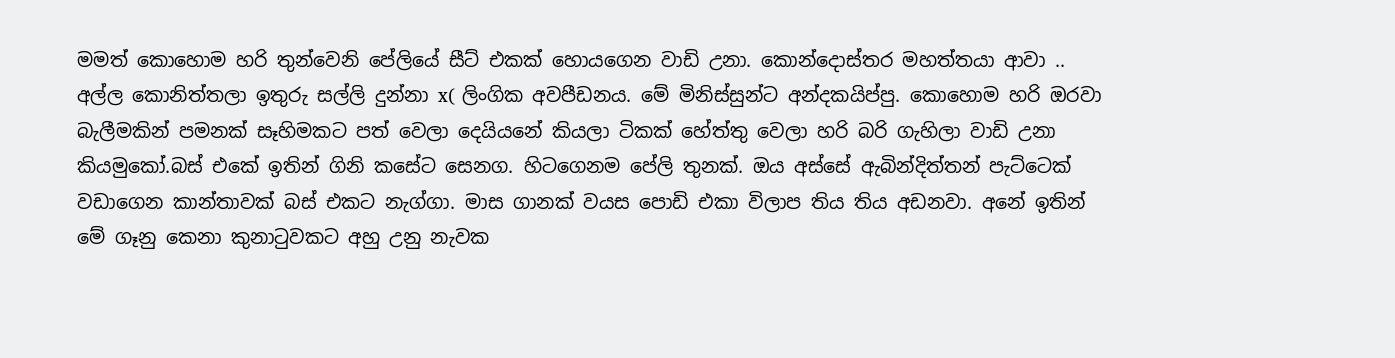මමත් කොහොම හරි තුන්වෙනි පේලියේ සීට් එකක් හොයගෙන වාඩි උනා. කොන්දොස්තර මහත්තයා ආවා .. අල්ල කොනිත්තලා ඉතුරු සල්ලි දුන්නා x( ලිංගික අවපීඩනය. මේ මිනිස්සුන්ට අන්දකයිප්පු. කොහොම හරි ඔරවා බැලීමකින් පමනක් සෑහිමකට පත් වෙලා දෙයියනේ කියලා ටිකක් හේත්තු වෙලා හරි බරි ගැහිලා වාඩි උනා කියමුකෝ.බස් එකේ ඉතින් ගිනි කසේට සෙනග. හිටගෙනම පේලි තුනක්. ඔය අස්සේ ඇබින්දිත්තන් පැට්ටෙක් වඩාගෙන කාන්තාවක් බස් එකට නැග්ගා. මාස ගානක් වයස පොඩි එකා විලාප තිය තිය අඩනවා. අනේ ඉතින් මේ ගෑනු කෙනා කුනාටුවකට අහු උනු නැවක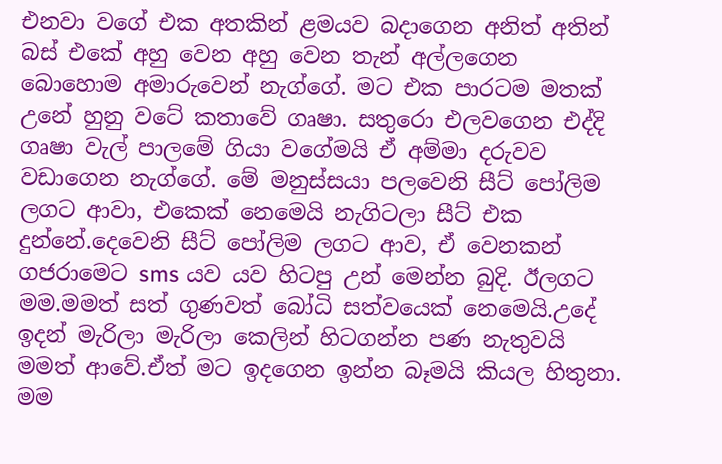එනවා වගේ එක අතකින් ළමයව බදාගෙන අනිත් අතින් බස් එකේ අහු වෙන අහු වෙන තැන් අල්ලගෙන බොහොම අමාරුවෙන් නැග්ගේ. මට එක පාරටම මතක් උනේ හුනු වටේ කතාවේ ගෘෂා. සතුරො එලවගෙන එද්දි ගෘෂා වැල් පාලමේ ගියා වගේමයි ඒ අම්මා දරුවව වඩාගෙන නැග්ගේ. මේ මනුස්සයා පලවෙනි සීට් පෝලිම ලගට ආවා, එකෙක් නෙමෙයි නැගිටලා සීට් එක දුන්නේ.දෙවෙනි සීට් පෝලිම ලගට ආව, ඒ වෙනකන් ගජරාමෙට sms යව යව හිටපු උන් මෙන්න බුදි. ඊලගට මම.මමත් සත් ගුණවත් බෝධි සත්වයෙක් නෙමෙයි.උදේ ඉදන් මැරිලා මැරිලා කෙලින් හිටගන්න පණ නැතුවයි මමත් ආවේ.ඒත් මට ඉදගෙන ඉන්න බෑමයි කියල හිතුනා. මම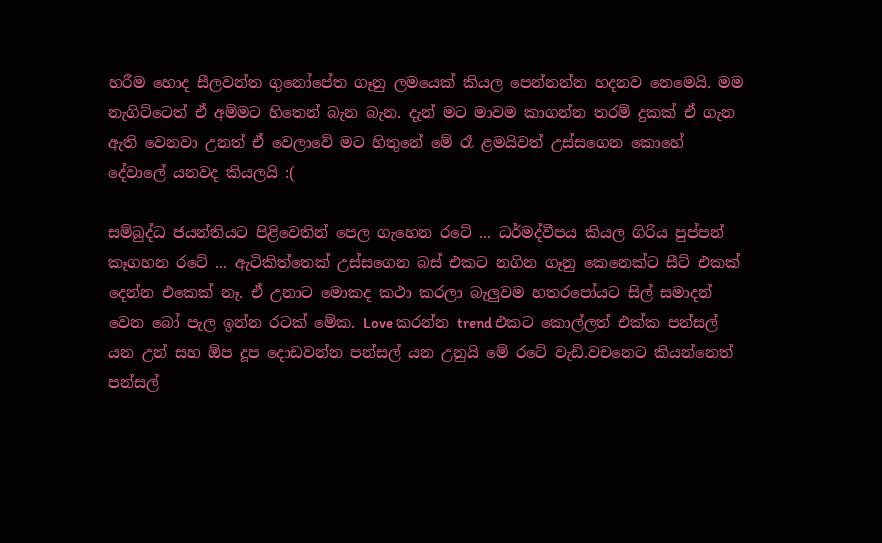හරීම හොද සීලවන්ත ගුනෝපේත ගෑනු ලමයෙක් කියල පෙන්නන්න හදනව නෙමෙයි. මම නැගිට්ටෙත් ඒ අම්මට හිතෙන් බැන බැන. දැන් මට මාවම කාගන්න තරම් දුකක් ඒ ගැන ඇති වෙනවා උනත් ඒ වෙලාවේ මට හිතුනේ මේ රෑ ළමයිවත් උස්සගෙන කොහේ දේවාලේ යනවද කියලයි :(

සම්බුද්ධ ජයන්තියට පිළිවෙතින් පෙල ගැහෙන රටේ ... ධර්මද්වීපය කියල ගිරිය පුප්පන් කෑගහන රටේ ... ඇටිකිත්තෙක් උස්සගෙන බස් එකට නගින ගෑනු කෙනෙක්ට සීට් එකක් දෙන්න එකෙක් නෑ. ඒ උනාට මොකද කථා කරලා බැලුවම හතරපෝයට සිල් සමාදන් වෙන බෝ පැල ඉන්න රටක් මේක. Love කරන්න trend එකට කොල්ලත් එක්ක පන්සල් යන උන් සහ ඕප දූප දොඩවන්න පන්සල් යන උනුයි මේ රටේ වැඩි.වචනෙට කියන්නෙත් පන්සල්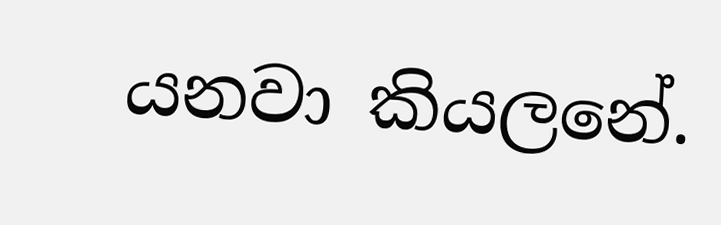යනවා කියලනේ.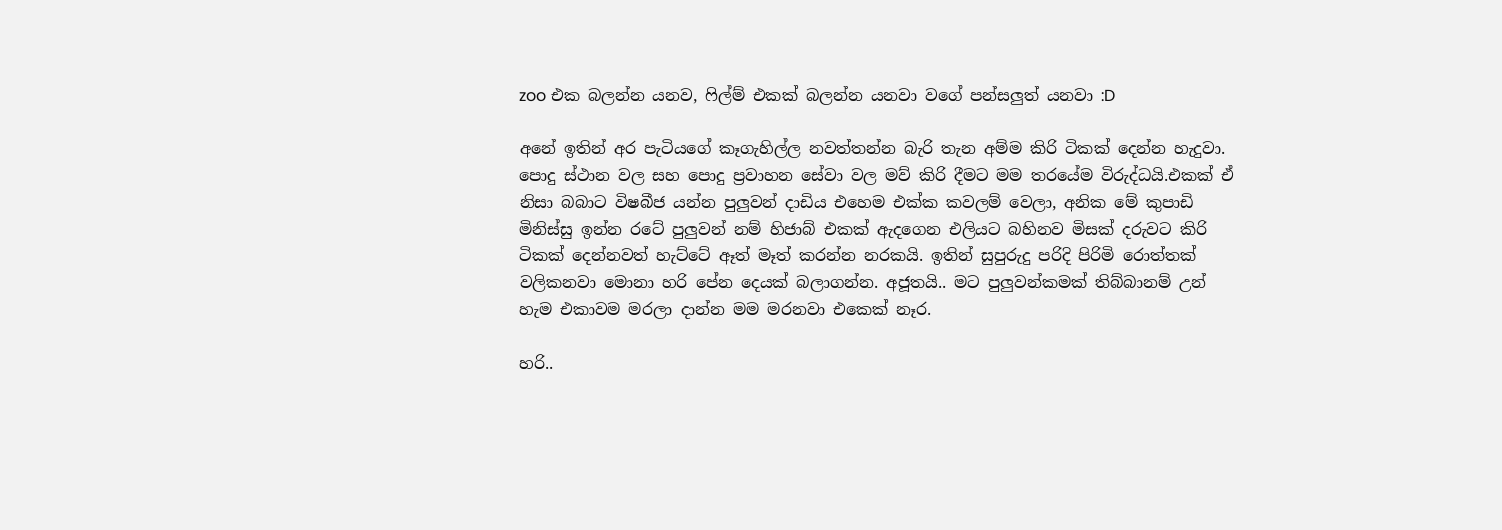zoo එක බලන්න යනව, ෆිල්ම් එකක් බලන්න යනවා වගේ පන්සලුත් යනවා :D

අනේ ඉතින් අර පැටියගේ කෑගැහිල්ල නවත්තන්න බැරි තැන අම්ම කිරි ටිකක් දෙන්න හැදුවා. පොදු ස්ථාන වල සහ පොදු ප්‍රවාහන සේවා වල මව් කිරි දීමට මම තරයේම විරුද්ධයි.එකක් ඒ නිසා බබාට විෂබීජ යන්න පුලුවන් දාඩිය එහෙම එක්ක කවලම් වෙලා, අනික මේ කුපාඩි මිනිස්සු ඉන්න රටේ පුලුවන් නම් හිජාබ් එකක් ඇදගෙන එලියට බහිනව මිසක් දරුවට කිරි ටිකක් දෙන්නවත් හැට්ටේ ඈත් මෑත් කරන්න නරකයි. ඉතින් සුපුරුදු පරිදි පිරිමි රොත්තක් වලිකනවා මොනා හරි පේන දෙයක් බලාගන්න. අජූතයි.. මට පුලුවන්කමක් තිබ්බානම් උන් හැම එකාවම මරලා දාන්න මම මරනවා එකෙක් නෑර.

හරි..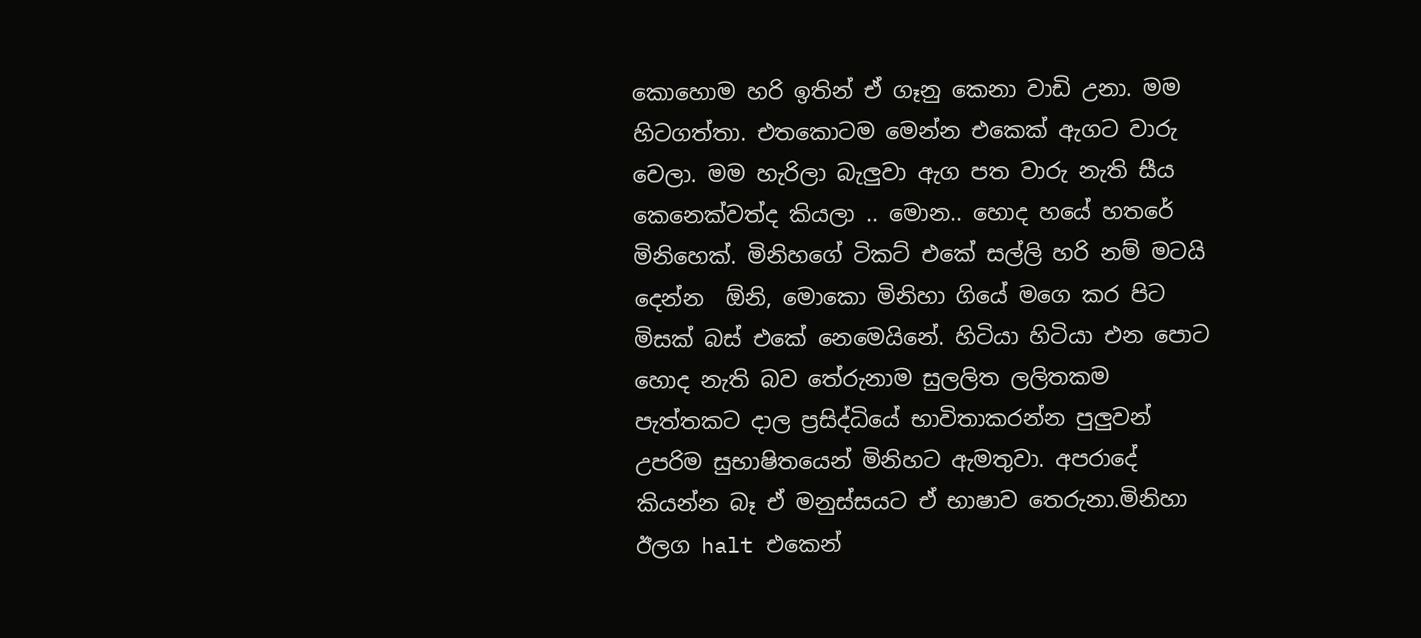කොහොම හරි ඉතින් ඒ ගෑනු කෙනා වාඩි උනා. මම හිටගත්තා. එතකොටම මෙන්න එකෙක් ඇගට වාරු වෙලා. මම හැරිලා බැලුවා ඇග පත වාරු නැති සීය කෙනෙක්වත්ද කියලා .. මොන.. හොද හයේ හතරේ මිනිහෙක්. මිනිහගේ ටිකට් එකේ සල්ලි හරි නම් මටයි දෙන්න  ඕනි, මොකො මිනිහා ගියේ මගෙ කර පිට මිසක් බස් එකේ නෙමෙයිනේ. හිටියා හිටියා එන පොට හොද නැති බව තේරුනාම සුලලිත ලලිතකම පැත්තකට දාල ප්‍රසිද්ධියේ භාවිතාකරන්න පුලුවන් උපරිම සුභාෂිතයෙන් මිනිහට ඇමතුවා. අපරාදේ කියන්න බෑ ඒ මනුස්සයට ඒ භාෂාව තෙරුනා.මිනිහා ඊලග halt එකෙන්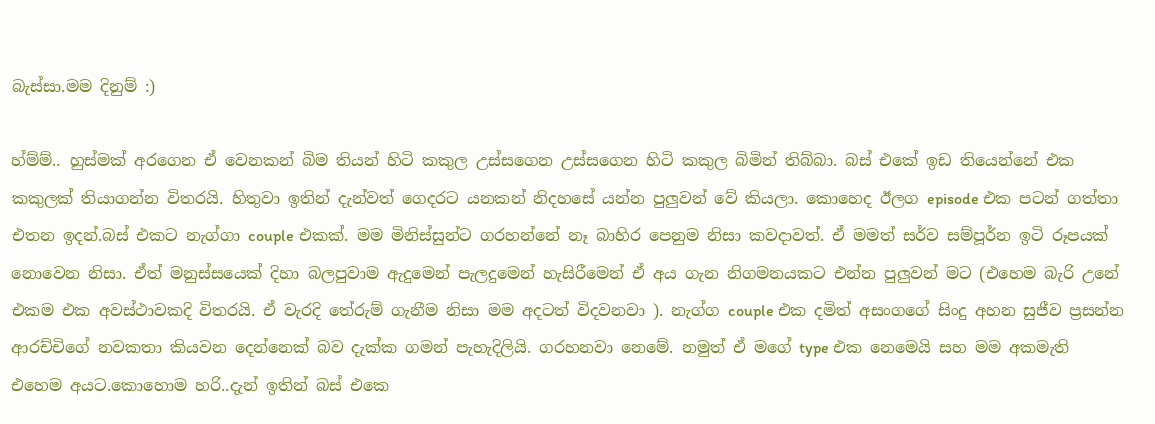බැස්සා.මම දිනුම් :)

හ්ම්ම්.. හුස්මක් අරගෙන ඒ වෙනකන් බිම තියන් හිටි කකුල උස්සගෙන උස්සගෙන හිටි කකුල බිමින් තිබ්බා. බස් එකේ ඉඩ තියෙන්නේ එක කකුලක් තියාගන්න විතරයි. හිතුවා ඉතින් දැන්වත් ගෙදරට යනකන් නිදහසේ යන්න පුලුවන් වේ කියලා. කොහෙද ඊලග episode එක පටන් ගත්තා එතන ඉදන්.බස් එකට නැග්ගා couple එකක්. මම මිනිස්සුන්ට ගරහන්නේ නෑ බාහිර පෙනුම නිසා කවදාවත්. ඒ මමත් සර්ව සම්පූර්න ඉටි රූපයක් නොවෙන නිසා. ඒත් මනුස්සයෙක් දිහා බලපුවාම ඇදුමෙන් පැලදුමෙන් හැසිරීමෙන් ඒ අය ගැන නිගමනයකට එන්න පුලුවන් මට (එහෙම බැරි උනේ එකම එක අවස්ථාවකදි විතරයි. ඒ වැරදි තේරුම් ගැනීම නිසා මම අදටත් විදවනවා ). නැග්ග couple එක දමිත් අසංගගේ සිංදු අහන සුජීව ප්‍රසන්න ආරච්චිගේ නවකතා කියවන දෙන්නෙක් බව දැක්ක ගමන් පැහැදිලියි. ගරහනවා නෙමේ. නමුත් ඒ මගේ type එක නෙමෙයි සහ මම අකමැති එහෙම අයට.කොහොම හරි..දැන් ඉතින් බස් එකෙ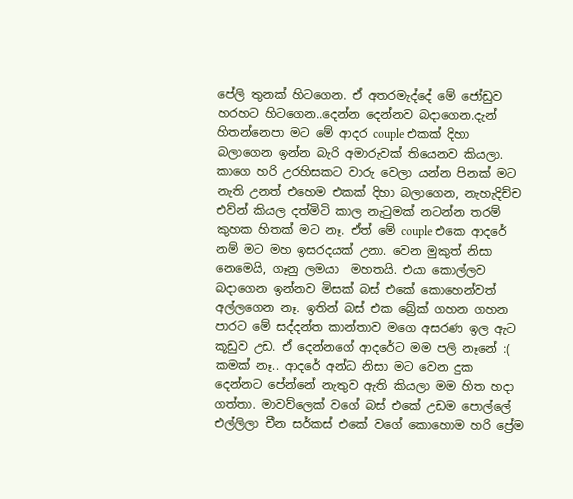පේලි තුනක් හිටගෙන. ඒ අතරමැද්දේ මේ ජෝඩුව හරහට හිටගෙන..දෙන්න දෙන්නව බදාගෙන.දැන් හිතන්නෙපා මට මේ ආදර couple එකක් දිහා බලාගෙන ඉන්න බැරි අමාරුවක් තියෙනව කියලා. කාගෙ හරි උරහිසකට වාරු වෙලා යන්න පිනක් මට නැති උනත් එහෙම එකක් දිහා බලාගෙන, නැහැදිච්ච එව්න් කියල දත්මිටි කාල නැටුමක් නටන්න තරම් කුහක හිතක් මට නෑ. ඒත් මේ couple එකෙ ආදරේ නම් මට මහ ඉසරදයක් උනා. වෙන මුකුත් නිසා නෙමෙයි, ගෑනු ලමයා  මහතයි. එයා කොල්ලව බදාගෙන ඉන්නව මිසක් බස් එකේ කොහෙන්වත්  අල්ලගෙන නෑ. ඉතින් බස් එක බ්‍රේක් ගහන ගහන පාරට මේ සද්දන්ත කාන්තාව මගෙ අසරණ ඉල ඇට කූඩුව උඩ. ඒ දෙන්නගේ ආදරේට මම පලි නෑනේ :( කමක් නෑ.. ආදරේ අන්ධ නිසා මට වෙන දුක දෙන්නට පේන්නේ නැතුව ඇති කියලා මම හිත හදා ගත්තා. මාවව්ලෙක් වගේ බස් එකේ උඩම පොල්ලේ එල්ලිලා චීන සර්කස් එකේ වගේ කොහොම හරි ප්‍රේම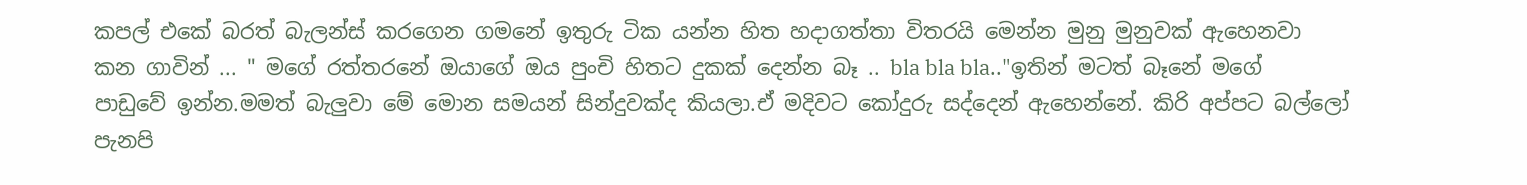කපල් එකේ බරත් බැලන්ස් කරගෙන ගමනේ ඉතුරු ටික යන්න හිත හදාගත්තා විතරයි මෙන්න මුනු මුනුවක් ඇහෙනවා කන ගාවින් ... " මගේ රත්තරනේ ඔයාගේ ඔය පුංචි හිතට දුකක් දෙන්න බෑ .. bla bla bla.."ඉතින් මටත් බෑනේ මගේ පාඩුවේ ඉන්න.මමත් බැලුවා මේ මොන සමයන් සින්දුවක්ද කියලා.ඒ මදිවට කෝදුරු සද්දෙන් ඇහෙන්නේ. කිරි අප්පට බල්ලෝ පැනපි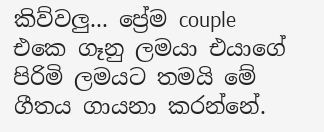කිව්වලු... ප්‍රේම couple එකෙ ගෑනු ලමයා එයාගේ පිරිමි ලමයට තමයි මේ ගීතය ගායනා කරන්නේ.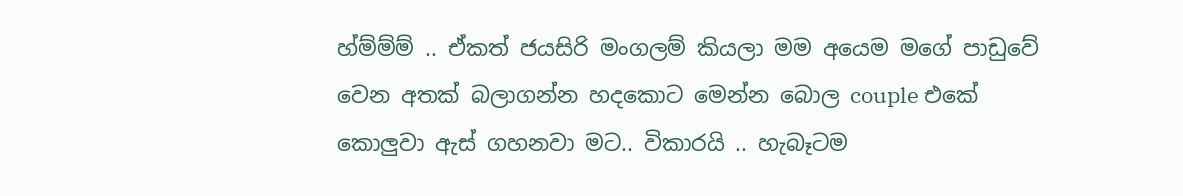හ්ම්ම්ම් .. ඒකත් ජයසිරි මංගලම් කියලා මම අයෙම මගේ පාඩුවේ වෙන අතක් බලාගන්න හදකොට මෙන්න බොල couple එකේ කොලුවා ඇස් ගහනවා මට.. විකාරයි .. හැබෑටම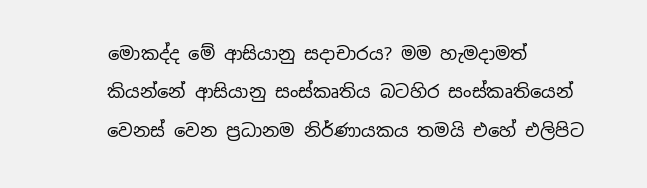මොකද්ද මේ ආසියානු සදාචාරය? මම හැමදාමත් කියන්නේ ආසියානු සංස්කෘතිය බටහිර සංස්කෘතියෙන් වෙනස් වෙන ප්‍රධානම නිර්ණායකය තමයි එහේ එලිපිට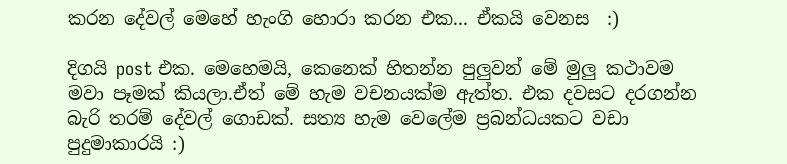කරන දේවල් මෙහේ හැංගි හොරා කරන එක... ඒකයි වෙනස  :)

දිගයි post එක. මෙහෙමයි, කෙනෙක් හිතන්න පුලුවන් මේ මුලු කථාවම මවා පෑමක් කියලා.ඒත් මේ හැම වචනයක්ම ඇත්ත. එක දවසට දරගන්න බැරි තරම් දේවල් ගොඩක්. සත්‍ය හැම වෙලේම ප්‍රබන්ධයකට වඩා පුදුමාකාරයි :)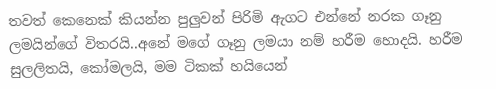තවත් කෙනෙක් කියන්න පුලුවන් පිරිමි ඇගට එන්නේ නරක ගෑනු ලමයින්ගේ විතරයි..අනේ මගේ ගෑනු ලමයා නම් හරීම හොදයි. හරීම සුලලිතයි, කෝමලයි, මම ටිකක් හයියෙන්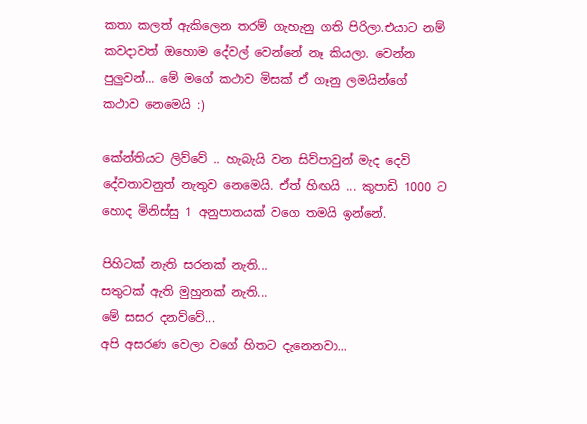කතා කලත් ඇකිලෙන තරම් ගැහැනු ගති පිරිලා.එයාට නම් කවදාවත් ඔහොම දේවල් වෙන්නේ නෑ කියලා. වෙන්න පුලුවන්... මේ මගේ කථාව මිසක් ඒ ගෑනු ලමයින්ගේ කථාව නෙමෙයි :)

කේන්තියට ලිව්වේ .. හැබැයි වන සිව්පාවුන් මැද දෙවි දේවතාවනුත් නැතුව නෙමෙයි. ඒත් හිඟයි ... කුපාඩි 1000 ට හොද මිනිස්සු 1 අනුපාතයක් වගෙ තමයි ඉන්නේ.

පිහිටක් නැති සරනක් නැති...
සතුටක් ඇති මුහුනක් නැති...
මේ සසර දනව්වේ...
අපි අසරණ වෙලා වගේ හිතට දැනෙනවා...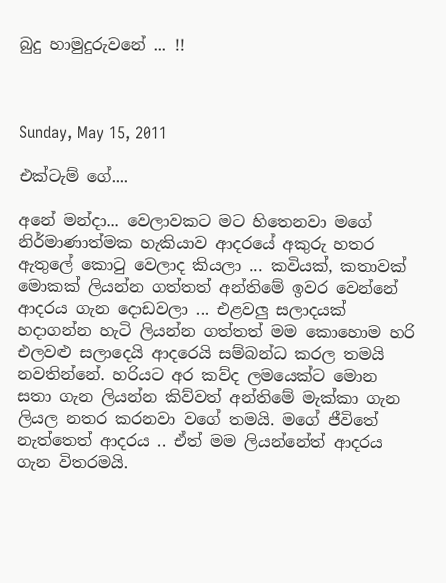බුදු හාමුදුරුවනේ ... !!



Sunday, May 15, 2011

එක්ටැම් ගේ....

අනේ මන්දා... වෙලාවකට මට හිතෙනවා මගේ නිර්මාණාත්මක හැකියාව ආදරයේ අකුරු හතර ඇතුලේ කොටු වෙලාද කියලා ... කවියක්, කතාවක් මොකක් ලියන්න ගත්තත් අන්තිමේ ඉවර වෙන්නේ ආදරය ගැන දොඩවලා ... එළවලු සලාදයක් හදාගන්න හැටි ලියන්න ගත්තත් මම කොහොම හරි එලවළු සලාදෙයි ආදරෙයි සම්බන්ධ කරල තමයි නවතින්නේ. හරියට අර කව්ද ලමයෙක්ට මොන සතා ගැන ලියන්න කිව්වත් අන්තිමේ මැක්කා ගැන ලියල නතර කරනවා වගේ තමයි. මගේ ජීවිතේ නැත්තෙත් ආදරය .. ඒත් මම ලියන්නේත් ආදරය ගැන විතරමයි.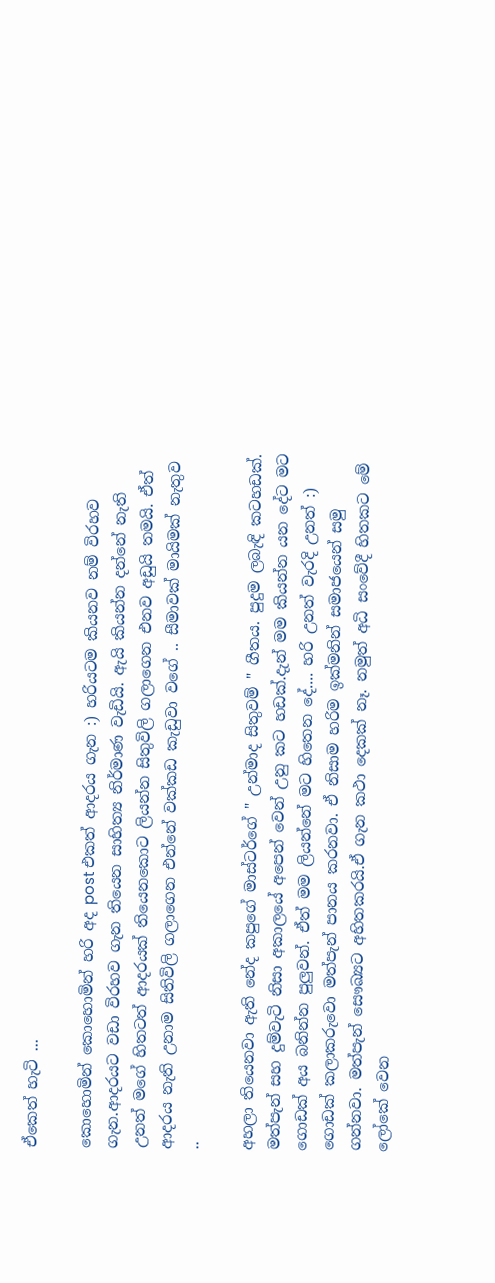ඒකෙත් හැටි ...

කොහොමින් කොහොමින් හරි අද post එකත් ආදරය ගැන :) හරියටම කියනව නම් විරහව ගැන.ආදරයට වඩා විරහව ගැන තියෙන සාහිත්‍ය නිර්මාණ වැඩියි. ඇයි කියන්න දන්නේ නැති උනත් මගේ හිතටත් ආදරයක් තියෙනකොට ලියන්න සිතුවිලි ගලාගෙන එනව අඩුයි තමයි. ඒත් ආදරය නැති උනාම සිතිවිලි ගලාගෙන එන්නේ වක්කඩ කැඩුවා වගේ .. සීමාවක් මායිමක් නැතුව ..

අහලා තියෙනවා ඇති නේද කපුගේ මාස්ටර්ගේ " උන්මාද සිතුවම් " ගීතය. පුදුම ලබැඳි කටහඩක්. මත්පැන් සහ දුම්වැටි නිසා අකාලයේ අපෙන් වෙන් උනු කට හඩක්.දැන් මම කියන්න යන දේට මට ගොඩක් අය බනින්න පුලුවන්. ඒත් මම ලියන්නේ මට හිතෙන දේ.... හරි උනත් වැරදි උනත් :) ගොඩක් කලාකරුවො මත්පැන් පානය කරනවා. ඒ නිසාම හරිම ඉක්මනින් සමාජයෙන් සමු ගන්නවා. මත්පැන් සෞඛ්‍යට අහිතකරයි.ඒ ගැන කථා දෙකක් නෑ. නමුත් අධි සංවේදී හිතකට මේ ලෝකේ වෙන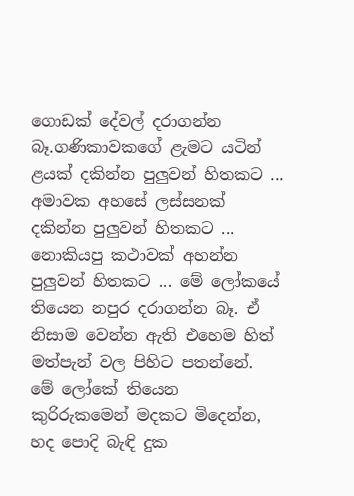ගොඩක් දේවල් දරාගන්න බෑ.ගණිකාවකගේ ළැමට යටින් ළයක් දකින්න පුලුවන් හිතකට ... අමාවක අහසේ ලස්සනක් දකින්න පුලුවන් හිතකට ... නොකියපු කථාවක් අහන්න පුලුවන් හිතකට ... මේ ලෝකයේ තියෙන නපුර දරාගන්න බෑ. ඒ නිසාම වෙන්න ඇති එහෙම හිත් මත්පැන් වල පිහිට පතන්නේ. මේ ලෝකේ තියෙන කුරිරුකමෙන් මදකට මිදෙන්න, හද පොදි බැඳි දුක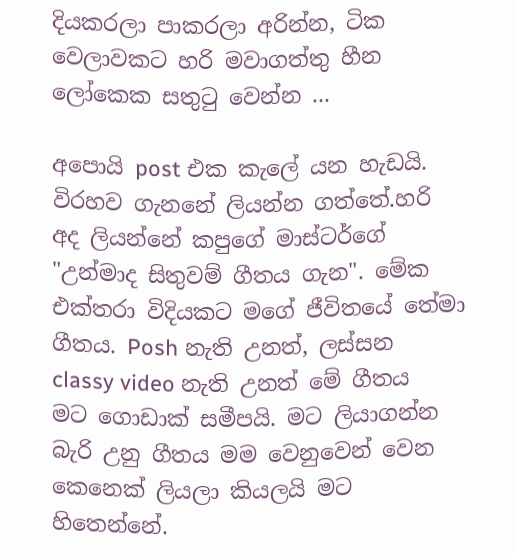දියකරලා පාකරලා අරින්න, ටික වෙලාවකට හරි මවාගත්තු හීන ලෝකෙක සතුටු වෙන්න ...

අපොයි post එක කැලේ යන හැඩයි. විරහව ගැනනේ ලියන්න ගත්තේ.හරි අද ලියන්නේ කපුගේ මාස්ටර්ගේ "උන්මාද සිතුවම් ගීතය ගැන". මේක එක්තරා විදියකට මගේ ජීවිතයේ තේමා ගීතය. Posh නැති උනත්, ලස්සන classy video නැති උනත් මේ ගීතය මට ගොඩාක් සමීපයි. මට ලියාගන්න බැරි උනු ගීතය මම වෙනුවෙන් වෙන කෙනෙක් ලියලා කියලයි මට හිතෙන්නේ.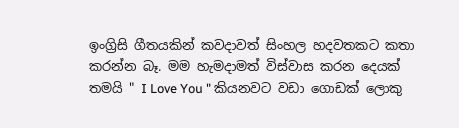ඉංග්‍රිසි ගීතයකින් කවදාවත් සිංහල හදවතකට කතා කරන්න බෑ. මම හැමදාමත් විස්වාස කරන දෙයක් තමයි " I Love You " කියනවට වඩා ගොඩක් ලොකු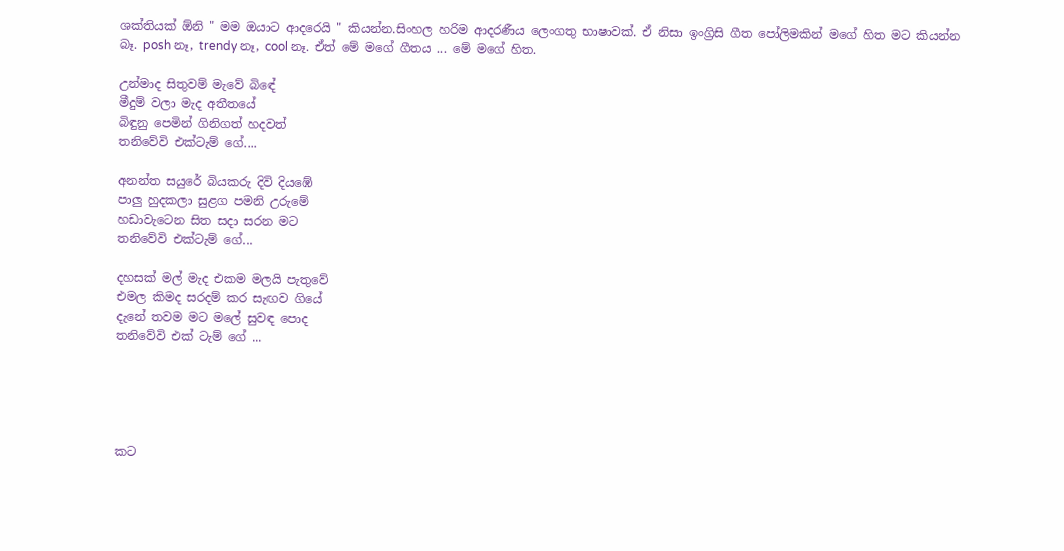ශක්තියක් ඕනි " මම ඔයාට ආදරෙයි " කියන්න.සිංහල හරිම ආදරණීය ලෙංගතු භාෂාවක්. ඒ නිසා ඉංග්‍රිසි ගීත පෝලිමකින් මගේ හිත මට කියන්න බෑ. posh නෑ, trendy නෑ, cool නෑ. ඒත් මේ මගේ ගීතය ... මේ මගේ හිත.

උන්මාද සිතුවම් මැවේ බිඳේ
මීදුම් වලා මැද අතීතයේ
බිඳුනු පෙමින් ගිනිගත් හදවත්
තනිවේවි එක්ටැම් ගේ....

අනන්ත සයුරේ බියකරු දිවි දියඹේ
පාලු හුදකලා සුළග පමනි උරුමේ
හඩාවැටෙන සිත සදා සරන මට
තනිවේවි එක්ටැම් ගේ...

දහසක් මල් මැද එකම මලයි පැතුවේ
එමල කිමද සරදම් කර සැඟව ගියේ
දැනේ තවම මට මලේ සුවඳ පොද
තනිවේවි එක් ටැම් ගේ ...





කට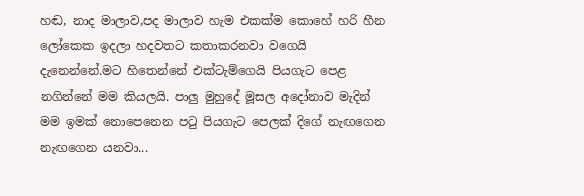හඬ, නාද මාලාව,පද මාලාව හැම එකක්ම කොහේ හරි හීන ලෝකෙක ඉදලා හදවතට කතාකරනවා වගෙයි දැනෙන්නේ.මට හිතෙන්නේ එක්ටැම්ගෙයි පියගැට පෙළ නගින්නේ මම කියලයි. පාලු මුහුදේ මූසල අදෝනාව මැදින් මම ඉමක් නොපෙනෙන පටු පියගැට පෙලක් දිගේ නැඟගෙන නැඟගෙන යනවා...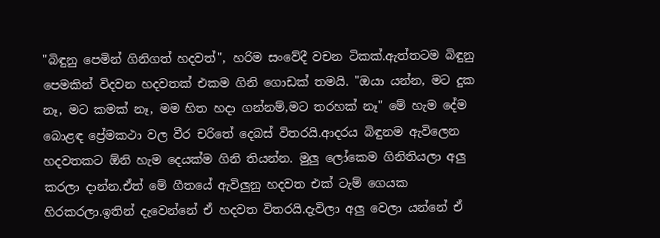"බිඳුනු පෙමින් ගිනිගත් හදවත්", හරිම සංවේදී වචන ටිකක්.ඇත්තටම බිඳුනු පෙමකින් විදවන හදවතක් එකම ගිනි ගොඩක් තමයි. "ඔයා යන්න, මට දුක නෑ, මට කමක් නෑ, මම හිත හදා ගන්නම්,මට තරහක් නෑ" මේ හැම දේම බොළඳ ප්‍රේමකථා වල වීර චරිතේ දෙබස් විතරයි.ආදරය බිඳුනම ඇවිලෙන හදවතකට ඕනි හැම දෙයක්ම ගිනි තියන්න. මුලු ලෝකෙම ගිනිතියලා අලු කරලා දාන්න.ඒත් මේ ගීතයේ ඇවිලුනු හදවත එක් ටැම් ගෙයක හිරකරලා.ඉතින් දැවෙන්නේ ඒ හදවත විතරයි.දැවිලා අලු වෙලා යන්නේ ඒ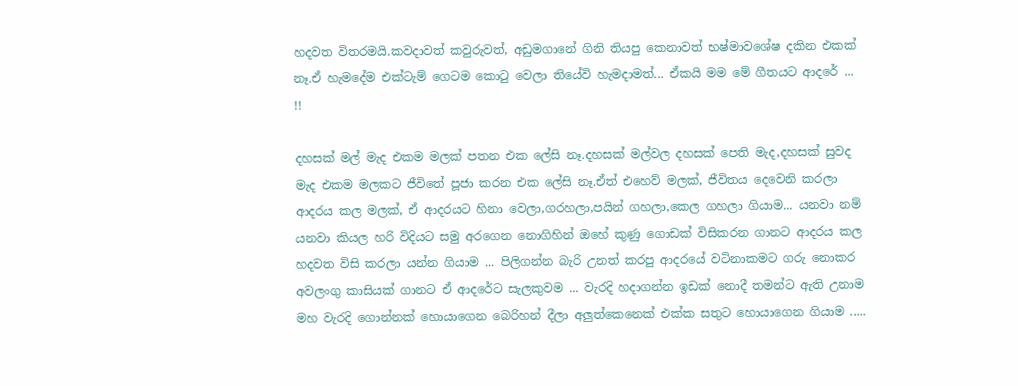හදවත විතරමයි.කවදාවත් කවුරුවත්, අඩුමගානේ ගිනි තියපු කෙනාවත් භෂ්මාවශේෂ දකින එකක් නෑ.ඒ හැමදේම එක්ටැම් ගෙටම කොටු වෙලා තියේවි හැමදාමත්... ඒකයි මම මේ ගීතයට ආදරේ ... !!

දහසක් මල් මැද එකම මලක් පතන එක ලේසි නෑ.දහසක් මල්වල දහසක් පෙති මැද,දහසක් සුවද මැද එකම මලකට ජීවිතේ පූජා කරන එක ලේසි නෑ.ඒත් එහෙව් මලක්, ජීවිතය දෙවෙනි කරලා ආදරය කල මලක්, ඒ ආදරයට හිනා වෙලා,ගරහලා,පයින් ගහලා,කෙල ගහලා ගියාම... යනවා නම් යනවා කියල හරි විදියට සමු අරගෙන නොගිහින් ඔහේ කුණු ගොඩක් විසිකරන ගානට ආදරය කල හදවත විසි කරලා යන්න ගියාම ... පිලිගන්න බැරි උනත් කරපු ආදරයේ වටිනාකමට ගරු නොකර අවලංගු කාසියක් ගානට ඒ ආදරේට සැලකුවම ... වැරදි හදාගන්න ඉඩක් නොදී තමන්ට ඇති උනාම මහ වැරදි ගොන්නක් හොයාගෙන බෙරිහන් දීලා අලුත්කෙනෙක් එක්ක සතුට හොයාගෙන ගියාම .....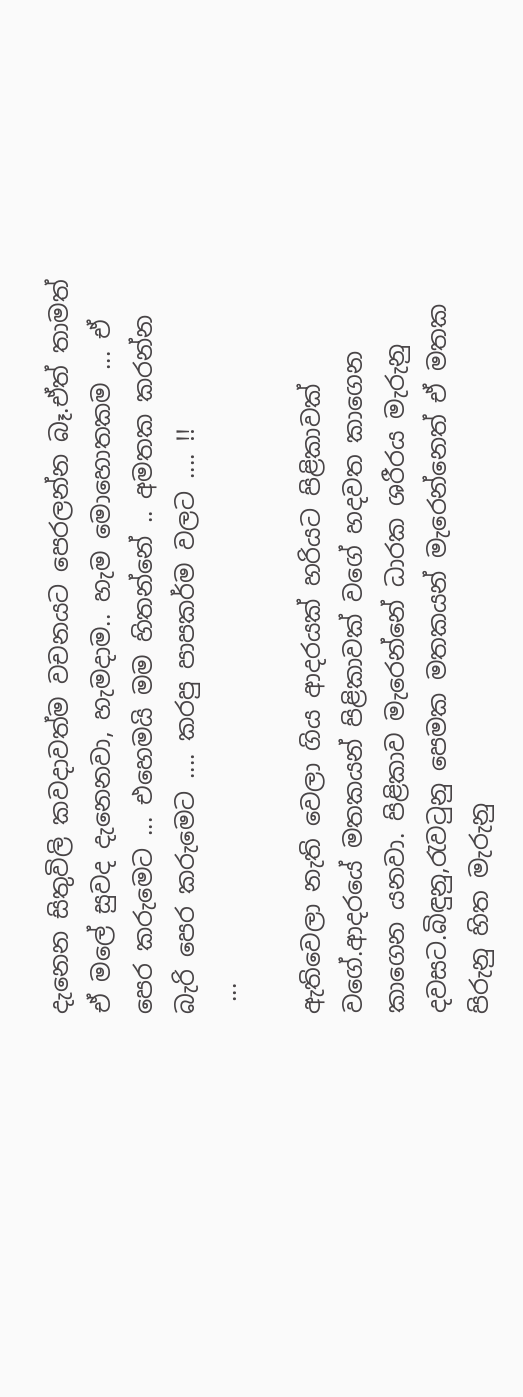දැනෙන සිතුවිලි කවදාවත්ම වචනයට පෙරලන්න බෑ.ඒත් තාමත් ඒ මලේ සුවද දැනෙනවා, හැමදාම.. හැම මොහොතකම ... ඒ පෙර කරුමෙට ... එහෙමයි මම හිතන්නේ .. අමතක කරන්න බැරි පෙර කරුමෙට .... කරපු පාපකර්ම වලට .... !!
 ...

ඇතිවෙලා නැති වෙලා ගිය ආදරයක් හරියට පිළිකාවක් වගේ.ආදරයේ මතකයන් පිළිකාවක් වගේ හදවත කාගෙන කාගෙන යනවා. පිළිකාව මැරෙන්නේ ධාරක ශරීරය මැරුනු දවසට.බිඳුනු,රැවටුනු පෙමක මතකයන් මැරෙන්නෙත් ඒ මතක පිරුනු හිත මැරුනු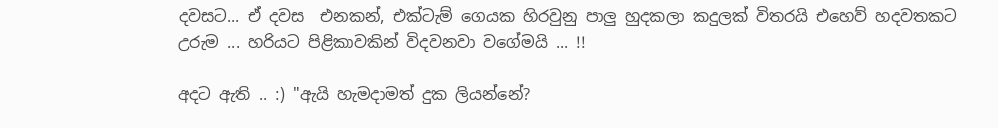දවසට... ඒ දවස  එනකන්, එක්ටැම් ගෙයක හිරවුනු පාලු හුදකලා කදුලක් විතරයි එහෙව් හදවතකට උරුම ... හරියට පිළිකාවකින් විදවනවා වගේමයි ... !!

අදට ඇති .. :) "ඇයි හැමදාමත් දුක ලියන්නේ?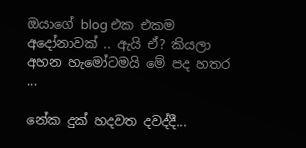ඔයාගේ blog එක එකම අදෝනාවක් .. ඇයි ඒ? කියලා අහන හැමෝටමයි මේ පද හතර ...

නේක දුක් හදවත දවද්දී...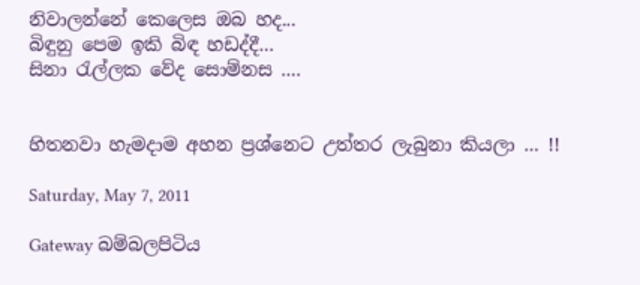නිවාලන්නේ කෙලෙස ඔබ හද...
බිඳුනු පෙම ඉකි බිඳ හඩද්දී...
සිනා රැල්ලක වේද සොම්නස ....


හිතනවා හැමදාම අහන ප්‍රශ්නෙට උත්තර ලැබුනා කියලා ... !!

Saturday, May 7, 2011

Gateway බම්බලපිටිය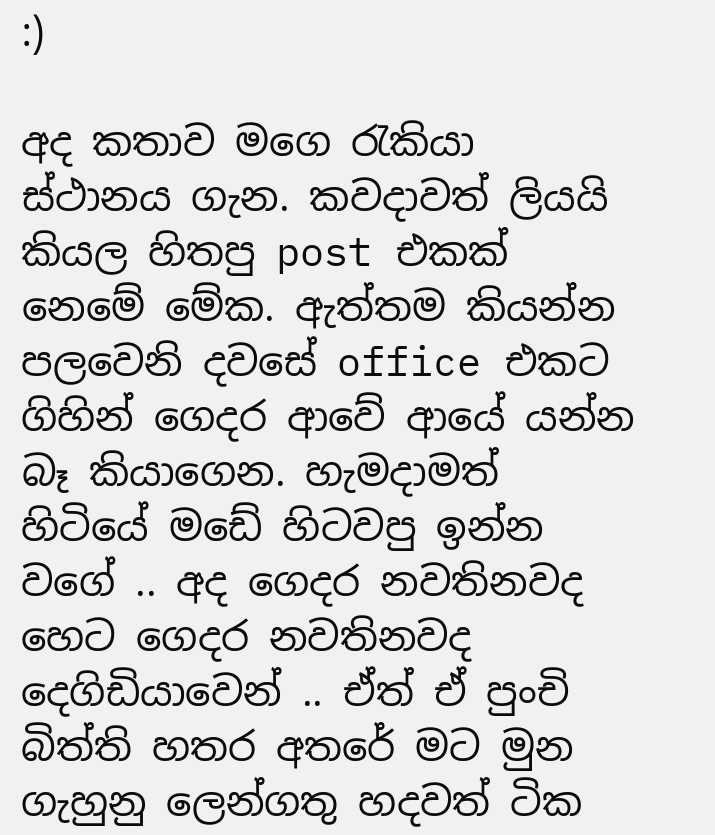:)

අද කතාව මගෙ රැකියා ස්ථානය ගැන. කවදාවත් ලියයි කියල හිතපු post එකක් නෙමේ මේක. ඇත්තම කියන්න පලවෙනි දවසේ office එකට ගිහින් ගෙදර ආවේ ආයේ යන්න බෑ කියාගෙන. හැමදාමත් හිටියේ මඩේ හිටවපු ඉන්න වගේ .. අද ගෙදර නවතිනවද හෙට ගෙදර නවතිනවද දෙගිඩියාවෙන් .. ඒත් ඒ පුංචි බිත්ති හතර අතරේ මට මුන ගැහුනු ලෙන්ගතු හදවත් ටික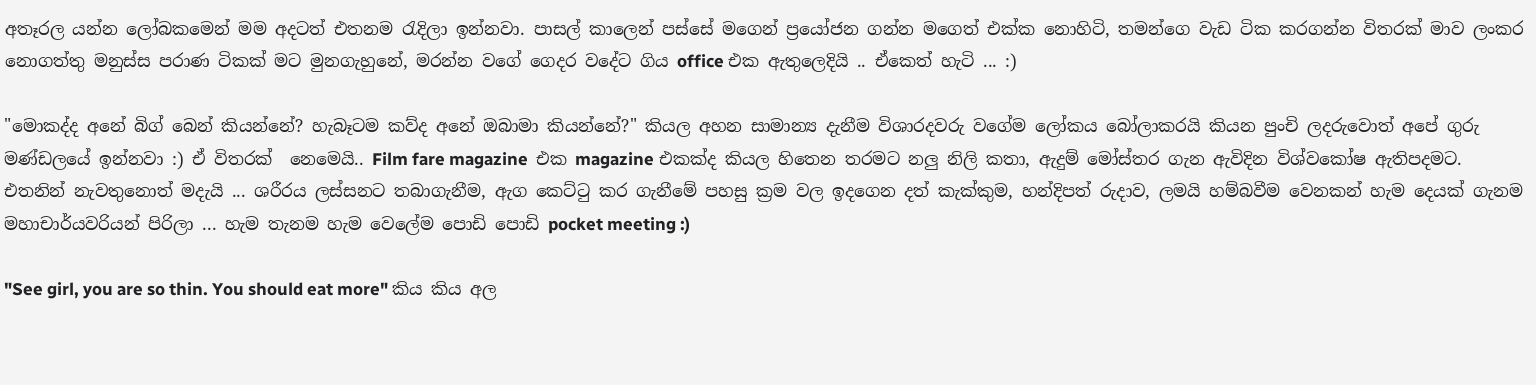අතෑරල යන්න ලෝබකමෙන් මම අදටත් එතනම රැදිලා ඉන්නවා. පාසල් කාලෙන් පස්සේ මගෙන් ප්‍රයෝජන ගන්න මගෙත් එක්ක නොහිටි, තමන්ගෙ වැඩ ටික කරගන්න විතරක් මාව ලංකර නොගත්තු මනුස්ස පරාණ ටිකක් මට මුනගැහුනේ, මරන්න වගේ ගෙදර වදේට ගිය office එක ඇතුලෙදියි .. ඒකෙත් හැටි ... :)

"මොකද්ද අනේ බිග් බෙන් කියන්නේ? හැබෑටම කව්ද අනේ ඔබාමා කියන්නේ?" කියල අහන සාමාන්‍ය දැනීම විශාරදවරු වගේම ලෝකය බෝලාකරයි කියන පුංචි ලදරුවොත් අපේ ගුරු මණ්ඩලයේ ඉන්නවා :) ඒ විතරක්  නෙමෙයි.. Film fare magazine  එක magazine එකක්ද කියල හිතෙන තරමට නලු නිලි කතා, ඇදුම් මෝස්තර ගැන ඇවිදින විශ්වකෝෂ ඇතිපදමට. එතනින් නැවතුනොත් මදැයි ... ශරීරය ලස්සනට තබාගැනීම, ඇග කෙට්ටු කර ගැනීමේ පහසු ක්‍රම වල ඉදගෙන දත් කැක්කුම, හන්දිපත් රුදාව, ලමයි හම්බවීම වෙනකන් හැම දෙයක් ගැනම මහාචාර්යවරියන් පිරිලා ... හැම තැනම හැම වෙලේම පොඩි පොඩි pocket meeting :)

"See girl, you are so thin. You should eat more" කිය කිය අල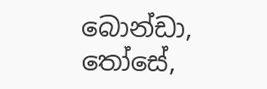බොන්ඩා, තෝසේ,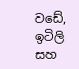වඩේ, ඉටිලි සහ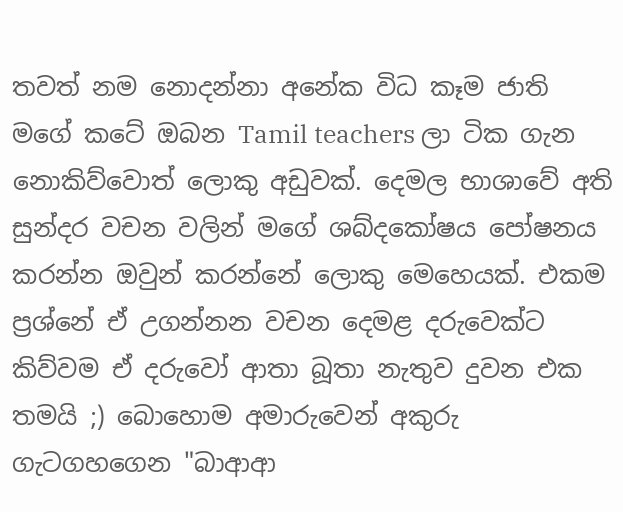තවත් නම නොදන්නා අනේක විධ කෑම ජාති මගේ කටේ ඔබන Tamil teachers ලා ටික ගැන නොකිව්වොත් ලොකු අඩුවක්. දෙමල භාශාවේ අති සුන්දර වචන වලින් මගේ ශබ්දකෝෂය පෝෂනය කරන්න ඔවුන් කරන්නේ ලොකු මෙහෙයක්. එකම ප්‍රශ්නේ ඒ උගන්නන වචන දෙමළ දරුවෙක්ට කිව්වම ඒ දරුවෝ ආතා බූතා නැතුව දුවන එක තමයි ;) බොහොම අමාරුවෙන් අකුරු ගැටගහගෙන "බාආආ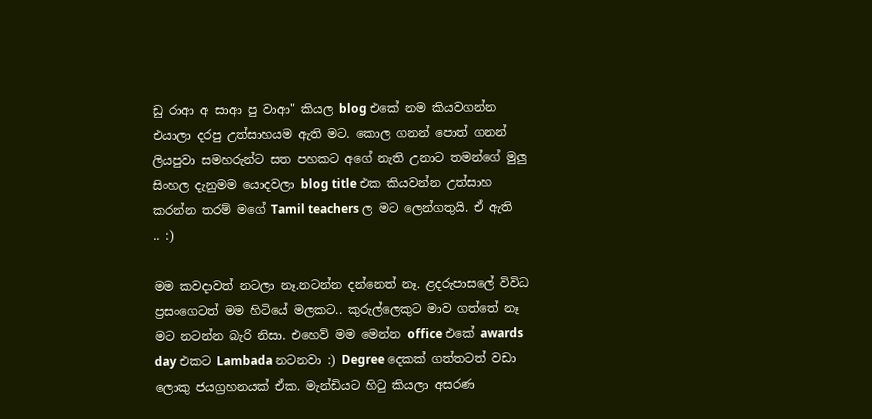ඩු රාආ අ සාආ පු වාආ" කියල blog එකේ නම කියවගන්න එයාලා දරපු උත්සාහයම ඇති මට. කොල ගනන් පොත් ගනන් ලියපුවා සමහරුන්ට සත පහකට අගේ නැති උනාට තමන්ගේ මුලු සිංහල දැනුමම යොදවලා blog title එක කියවන්න උත්සාහ කරන්න තරම් මගේ Tamil teachers ල මට ලෙන්ගතුයි. ඒ ඇති .. :)

මම කවදාවත් නටලා නෑ.නටන්න දන්නෙත් නෑ. ළදරුපාසලේ විවිධ ප්‍රසංගෙටත් මම හිටියේ මලකට.. කුරුල්ලෙකුට මාව ගත්තේ නෑ මට නටන්න බැරි නිසා. එහෙව් මම මෙන්න office එකේ awards day එකට Lambada නටනවා :) Degree දෙකක් ගත්තටත් වඩා ලොකු ජයග්‍රහනයක් ඒක. මැන්ඩියට හිටු කියලා අසරණ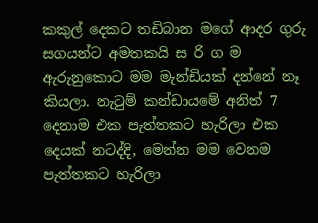කකුල් දෙකට තඩිබාන මගේ ආදර ගුරු සගයන්ට අමතකයි ස රි ග ම ඇරුනුකොට මම මැන්ඩියක් දන්නේ නෑ කියලා. නැටුම් කන්ඩායමේ අනිත් 7 දෙනාම එක පැත්තකට හැරිලා එක දෙයක් නටද්දි, මෙන්න මම වෙනම පැත්තකට හැරිලා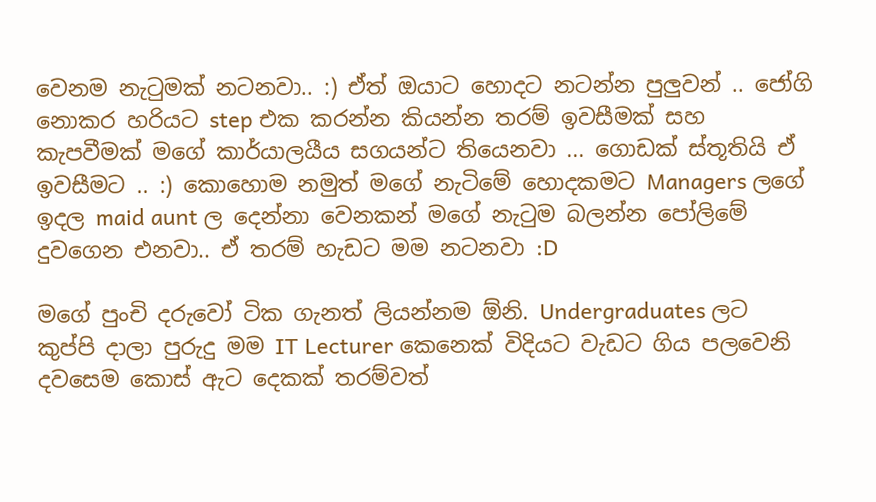වෙනම නැටුමක් නටනවා.. :) ඒත් ඔයාට හොදට නටන්න පුලුවන් .. ජෝගි නොකර හරියට step එක කරන්න කියන්න තරම් ඉවසීමක් සහ කැපවීමක් මගේ කාර්යාලයීය සගයන්ට තියෙනවා ... ගොඩක් ස්තූතියි ඒ ඉවසීමට .. :) කොහොම නමුත් මගේ නැටිමේ හොදකමට Managers ලගේ ඉදල maid aunt ල දෙන්නා වෙනකන් මගේ නැටුම බලන්න පෝලිමේ දුවගෙන එනවා.. ඒ තරම් හැඩට මම නටනවා :D

මගේ පුංචි දරුවෝ ටික ගැනත් ලියන්නම ඕනි. Undergraduates ලට කුප්පි දාලා පුරුදු මම IT Lecturer කෙනෙක් විදියට වැඩට ගිය පලවෙනි දවසෙම කොස් ඇට දෙකක් තරම්වත්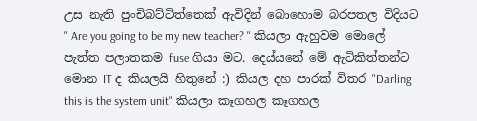උස නැති පුංචිබට්ටිත්තෙක් ඇවිදින් බොහොම බරපතල විදියට " Are you going to be my new teacher? " කියලා ඇහුවම මොලේ පැත්ත පලාතකම fuse ගියා මට. දෙය්යනේ මේ ඇටිකිත්තන්ට මොන IT ද කියලයි හිතුනේ :) කියල දහ පාරක් විතර "Darling this is the system unit" කියලා කෑගහල කෑගහල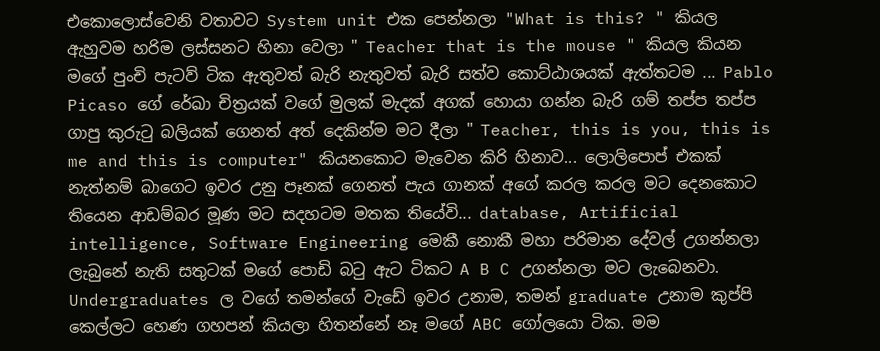එකොලොස්වෙනි වතාවට System unit එක පෙන්නලා "What is this? " කියල ඇහුවම හරිම ලස්සනට හිනා වෙලා " Teacher that is the mouse " කියල කියන මගේ පුංචි පැටව් ටික ඇතුවත් බැරි නැතුවත් බැරි සත්ව කොට්ඨාශයක් ඇත්තටම ... Pablo Picaso ගේ රේඛා චිත්‍රයක් වගේ මුලක් මැදක් අගක් හොයා ගන්න බැරි ගම් තප්ප තප්ප ගාපු කුරුටු බලියක් ගෙනත් අත් දෙකින්ම මට දීලා " Teacher, this is you, this is me and this is computer" කියනකොට මැවෙන කිරි හිනාව... ලොලිපොප් එකක් නැත්නම් බාගෙට ඉවර උනු පෑනක් ගෙනත් පැය ගානක් අගේ කරල කරල මට දෙනකොට තියෙන ආඩම්බර මූණ මට සදහටම මතක තියේවි... database, Artificial intelligence, Software Engineering මෙකී නොකී මහා පරිමාන දේවල් උගන්නලා ලැබුනේ නැති සතුටක් මගේ පොඩි බටු ඇට ටිකට A B C උගන්නලා මට ලැබෙනවා. Undergraduates ල වගේ තමන්ගේ වැඩේ ඉවර උනාම, තමන් graduate උනාම කුප්පි කෙල්ලට හෙණ ගහපන් කියලා හිතන්නේ නෑ මගේ ABC ගෝලයො ටික. මම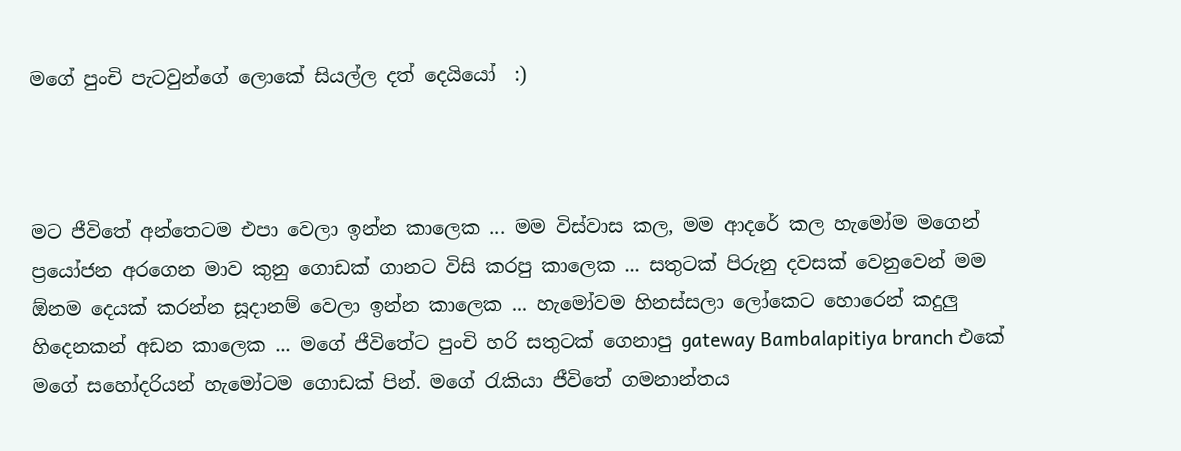මගේ පුංචි පැටවුන්ගේ ලොකේ සියල්ල දත් දෙයියෝ  :)



මට ජීවිතේ අන්තෙටම එපා වෙලා ඉන්න කාලෙක ... මම විස්වාස කල, මම ආදරේ කල හැමෝම මගෙන් ප්‍රයෝජන අරගෙන මාව කුනු ගොඩක් ගානට විසි කරපු කාලෙක ... සතුටක් පිරුනු දවසක් වෙනුවෙන් මම ඕනම දෙයක් කරන්න සූදානම් වෙලා ඉන්න කාලෙක ... හැමෝවම හිනස්සලා ලෝකෙට හොරෙන් කදුලු හිදෙනකන් අඩන කාලෙක ... මගේ ජීවිතේට පුංචි හරි සතුටක් ගෙනාපු gateway Bambalapitiya branch එකේ මගේ සහෝදරියන් හැමෝටම ගොඩක් පින්. මගේ රැකියා ජීවිතේ ගමනාන්තය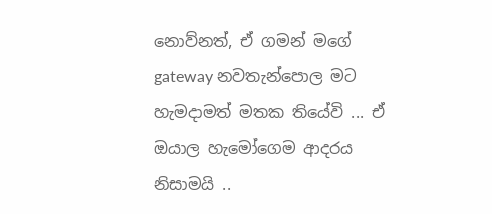නොව්නත්, ඒ ගමන් මගේ gateway නවතැන්පොල මට හැමදාමත් මතක තියේවි ... ඒ ඔයාල හැමෝගෙම ආදරය නිසාමයි ..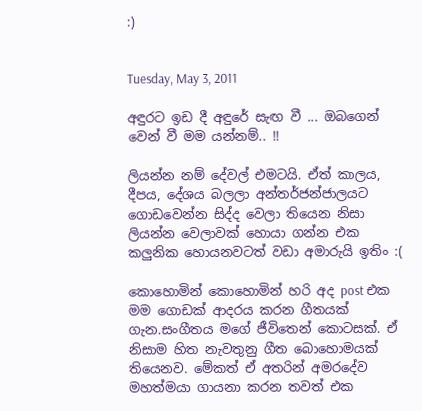:)


Tuesday, May 3, 2011

අඳුරට ඉඩ දී අඳුරේ සැඟ වී ... ඔබගෙන් වෙන් වී මම යන්නම්.. !!

ලියන්න නම් දේවල් එමටයි. ඒත් කාලය, දීපය, දේශය බලලා අන්තර්ජන්ජාලයට ගොඩවෙන්න සිද්ද වෙලා තියෙන නිසා ලියන්න වෙලාවක් හොයා ගන්න එක කලුනික හොයනවටත් වඩා අමාරුයි ඉතිං :(

කොහොමින් කොහොමින් හරි අද post එක මම ගොඩක් ආදරය කරන ගීතයක් ගැන.සංගීතය මගේ ජීවිතෙන් කොටසක්. ඒ නිසාම හිත නැවතුනු ගීත බොහොමයක් තියෙනව. මේකත් ඒ අතරින් අමරදේව මහත්මයා ගායනා කරන තවත් එක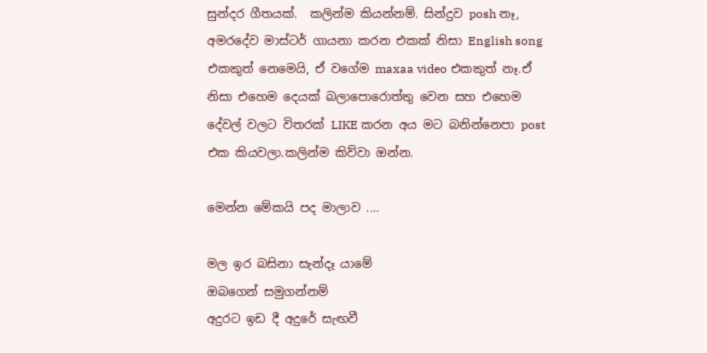සුන්දර ගීතයක්.  කලින්ම කියන්නම්. සින්දුව posh නෑ, අමරදේව මාස්ටර් ගායනා කරන එකක් නිසා English song එකකුත් නෙමෙයි, ඒ වගේම maxaa video එකකුත් නෑ.ඒ නිසා එහෙම දෙයක් බලාපොරොත්තු වෙන සහ එහෙම දේවල් වලට විතරක් LIKE කරන අය මට බනින්නෙපා post එක කියවලා.කලින්ම කිව්වා ඔන්න.

මෙන්න මේකයි පද මාලාව ....

මල ඉර බසිනා සැන්දෑ යාමේ
ඔබගෙන් සමුගන්නම්
අදුරට ඉඩ දී අදුරේ සැඟවී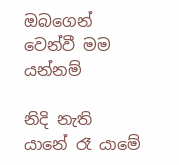ඔබගෙන් වෙන්වී මම යන්නම්

නිදි නැති යානේ රෑ යාමේ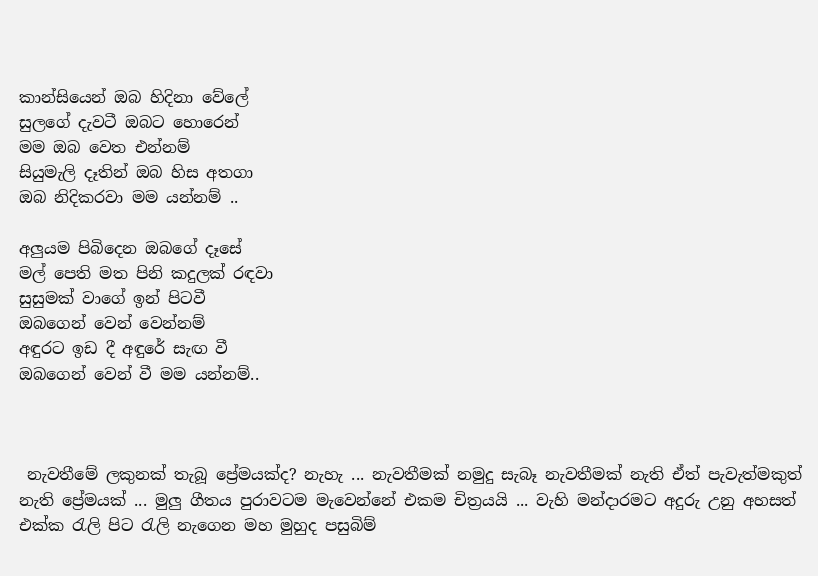කාන්සියෙන් ඔබ හිදිනා වේලේ
සුලගේ දැවටී ඔබට හොරෙන්
මම ඔබ වෙත එන්නම්
සියුමැලි දෑතින් ඔබ හිස අතගා
ඔබ නිදිකරවා මම යන්නම් ..

අලුයම පිබිදෙන ඔබගේ දෑසේ
මල් පෙති මත පිනි කදුලක් රඳවා
සුසුමක් වාගේ ඉන් පිටවී
ඔබගෙන් වෙන් වෙන්නම්
අඳුරට ඉඩ දී අඳුරේ සැඟ වී
ඔබගෙන් වෙන් වී මම යන්නම්..



 නැවතීමේ ලකුනක් තැබූ ප්‍රේමයක්ද? නැහැ ... නැවතීමක් නමුදු සැබෑ නැවතීමක් නැති ඒත් පැවැත්මකුත් නැති ප්‍රේමයක් ... මුලු ගීතය පුරාවටම මැවෙන්නේ එකම චිත්‍රයයි ... වැහි මන්දාරමට අදුරු උනු අහසත් එක්ක රැලි පිට රැලි නැගෙන මහ මුහුද පසුබිම්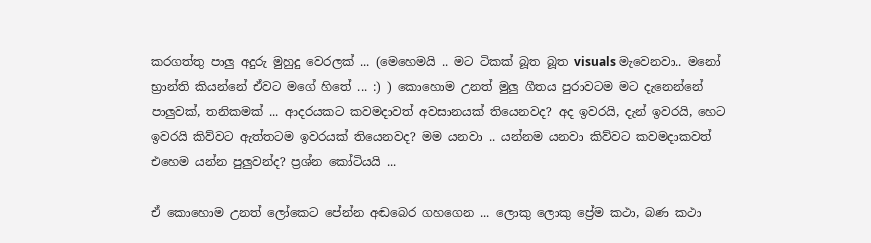කරගත්තු පාලු අදුරු මුහුදු වෙරලක් ... (මෙහෙමයි .. මට ටිකක් බූත බූත visuals මැවෙනවා.. මනෝ භ්‍රාන්ති කියන්නේ ඒවට මගේ හිතේ ... :) ) කොහොම උනත් මුලු ගීතය පුරාවටම මට දැනෙන්නේ පාලුවක්, තනිකමක් ... ආදරයකට කවමදාවත් අවසානයක් තියෙනවද? අද ඉවරයි, දැන් ඉවරයි, හෙට ඉවරයි කිව්වට ඇත්තටම ඉවරයක් තියෙනවද? මම යනවා .. යන්නම යනවා කිව්වට කවමදාකවත් එහෙම යන්න පුලුවන්ද? ප්‍රශ්න කෝටියයි ...

ඒ කොහොම උනත් ලෝකෙට පේන්න අඬබෙර ගහගෙන ... ලොකු ලොකු ප්‍රේම කථා, බණ කථා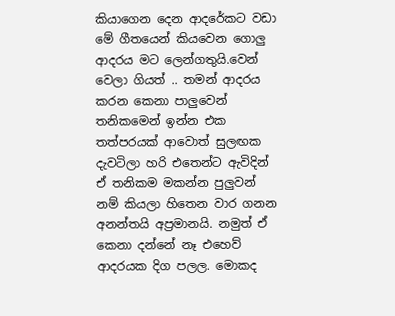කියාගෙන දෙන ආදරේකට වඩා මේ ගීතයෙන් කියවෙන ගොලු ආදරය මට ලෙන්ගතුයි.වෙන් වෙලා ගියත් .. තමන් ආදරය කරන කෙනා පාලුවෙන් තනිකමෙන් ඉන්න එක තත්පරයක් ආවොත් සුලඟක දැවටිලා හරි එතෙන්ට ඇවිදින් ඒ තනිකම මකන්න පුලුවන් නම් කියලා හිතෙන වාර ගනන අනන්තයි අප්‍රමානයි. නමුත් ඒ කෙනා දන්නේ නෑ එහෙව් ආදරයක දිග පලල. මොකද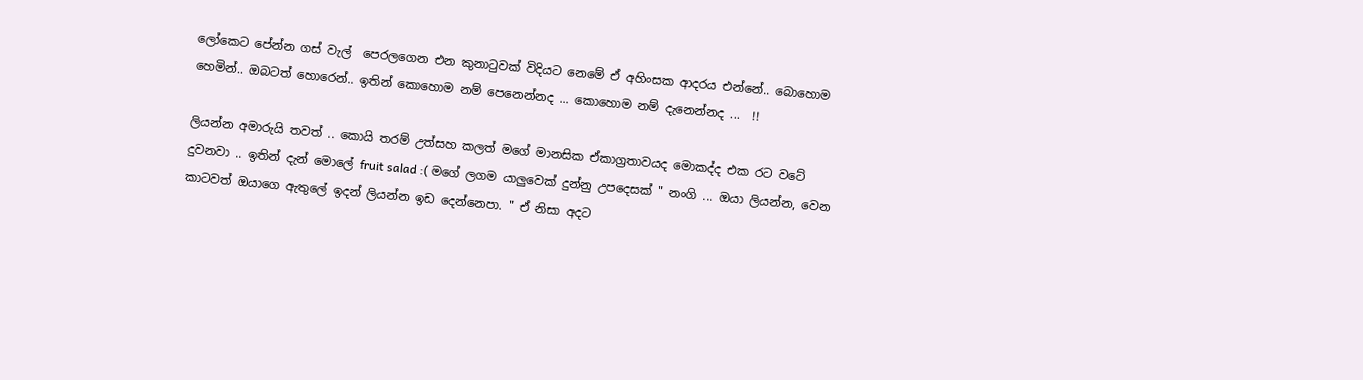ලෝකෙට පේන්න ගස් වැල්  පෙරලගෙන එන කුනාටුවක් විදියට නෙමේ ඒ අහිංසක ආදරය එන්නේ.. බොහොම හෙමින්.. ඔබටත් හොරෙන්.. ඉතින් කොහොම නම් පෙනෙන්නද ... කොහොම නම් දැනෙන්නද ...  !!

ලියන්න අමාරුයි තවත් .. කොයි තරම් උත්සහ කලත් මගේ මානසික ඒකාග්‍රතාවයද මොකද්ද එක රට වටේ දුවනවා .. ඉතින් දැන් මොලේ fruit salad :( මගේ ලගම යාලුවෙක් දුන්නු උපදෙසක් " නංගි ... ඔයා ලියන්න, වෙන කාටවත් ඔයාගෙ ඇතුලේ ඉදන් ලියන්න ඉඩ දෙන්නෙපා. " ඒ නිසා අදට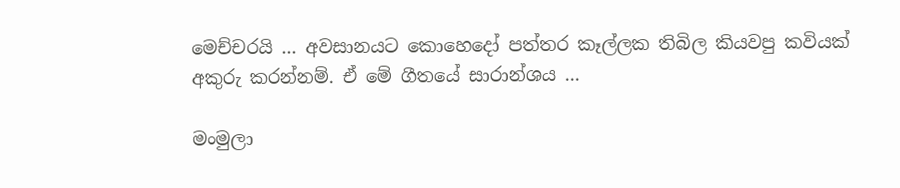මෙච්චරයි ... අවසානයට කොහෙදෝ පත්තර කෑල්ලක තිබිල කියවපු කවියක් අකුරු කරන්නම්. ඒ මේ ගීතයේ සාරාන්ශය ...

මංමුලා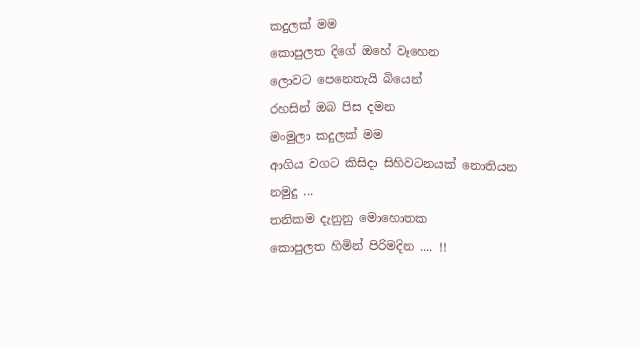කදුලක් මම
කොපුලත දිගේ ඔහේ වෑහෙන
ලොවට පෙනෙතැයි බියෙන්
රහසින් ඔබ පිස දමන
මංමුලා කදුලක් මම
ආගිය වගට කිසිදා සිහිවටනයක් නොතියන
නමුදු ...
තනිකම දැනුනු මොහොතක
කොපුලත හිමින් පිරිමදින .... !!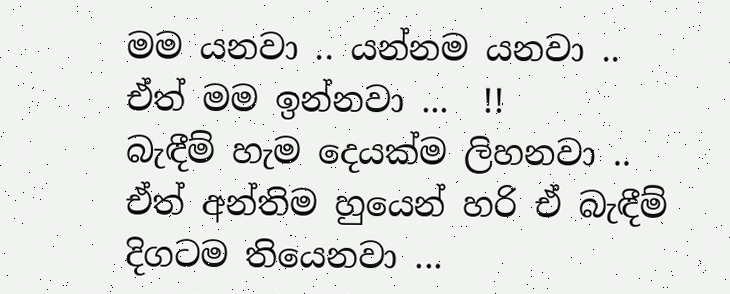මම යනවා .. යන්නම යනවා .. ඒත් මම ඉන්නවා ...  !!
බැඳීම් හැම දෙයක්ම ලිහනවා .. ඒත් අන්තිම හුයෙන් හරි ඒ බැඳීම් දිගටම තියෙනවා ...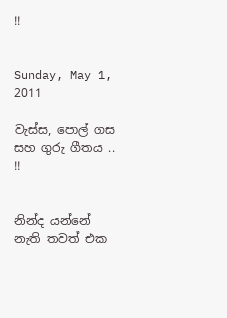!!


Sunday, May 1, 2011

වැස්ස, පොල් ගස සහ ගුරු ගීතය .. !!


නින්ද යන්නේ නැති තවත් එක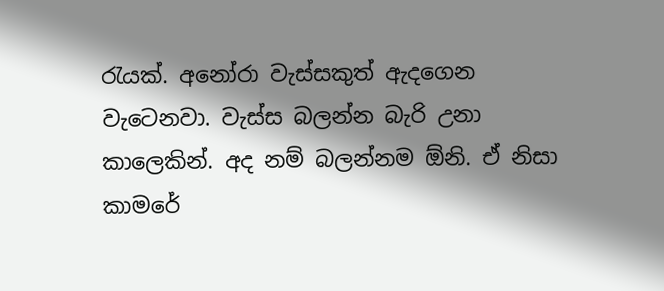රැයක්. අනෝරා වැස්සකුත් ඇදගෙන වැටෙනවා. වැස්ස බලන්න බැරි උනා කාලෙකින්. අද නම් බලන්නම ඕනි. ඒ නිසා කාමරේ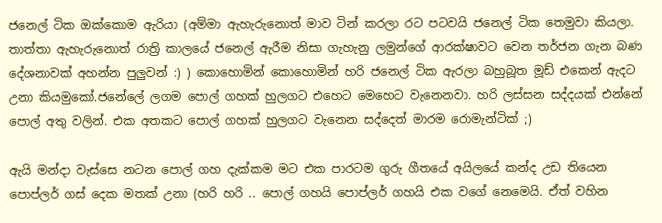ජනෙල් ටික ඔක්කොම ඇරියා (අම්මා ඇහැරුනොත් මාව ටින් කරලා රට පටවයි ජනෙල් ටික තෙමුවා කියලා. තාත්තා ඇහැරුනොත් රාත්‍රි කාලයේ ජනෙල් ඇරීම නිසා ගැහැනු ලමුන්ගේ ආරක්ෂාවට වෙන තර්ජන ගැන බණ දේශනාවක් අහන්න පුලුවන් :) ) කොහොමින් කොහොමින් හරි ජනෙල් ටික ඇරලා බහුබූත මූඩ් එකෙන් ඇදට උනා කියමුකෝ.ජනේලේ ලගම පොල් ගහක් හුලගට එහෙට මෙහෙට වැනෙනවා. හරි ලස්සන සද්දයක් එන්නේ පොල් අතු වලින්. එක අතකට පොල් ගහක් හුලගට වැනෙන සද්දෙත් මාරම රොමැන්ටික් ;)

ඇයි මන්දා වැස්සෙ නටන පොල් ගහ දැක්කම මට එක පාරටම ගුරු ගීතයේ අයිලයේ කන්ද උඩ තියෙන පොප්ලර් ගස් දෙක මතක් උනා (හරි හරි .. පොල් ගහයි පොප්ලර් ගහයි එක වගේ නෙමෙයි. ඒත් වහින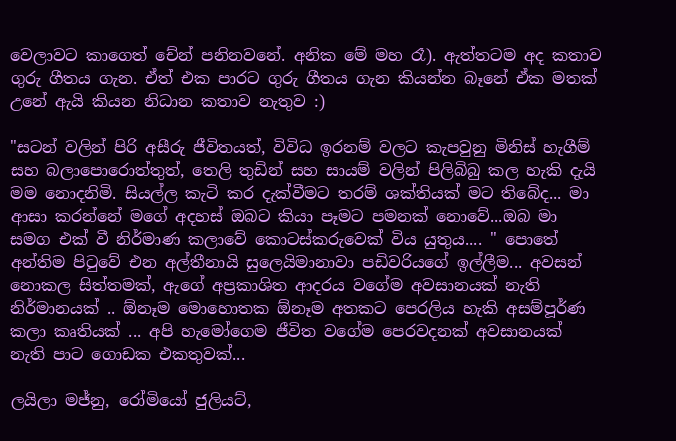වෙලාවට කාගෙත් චේන් පනිනවනේ. අනික මේ මහ රෑ). ඇත්තටම අද කතාව ගුරු ගීතය ගැන. ඒත් එක පාරට ගුරු ගීතය ගැන කියන්න බෑනේ ඒක මතක් උනේ ඇයි කියන නිධාන කතාව නැතුව :)

"සටන් වලින් පිරි අසීරු ජීවිතයත්, විවිධ ඉරනම් වලට කැපවුනු මිනිස් හැගීම් සහ බලාපොරොත්තුත්, තෙලි තුඩින් සහ සායම් වලින් පිලිබිබු කල හැකි දැයි මම නොදනිමි. සියල්ල කැටි කර දැක්වීමට තරම් ශක්තියක් මට තිබේද... මා ආසා කරන්නේ මගේ අදහස් ඔබට කියා පෑමට පමනක් නොවේ...ඔබ මා සමග එක් වී නිර්මාණ කලාවේ කොටස්කරුවෙක් විය යුතුය.... " පොතේ අන්තිම පිටුවේ එන අල්තීනායි සුලෙයිමානාවා පඩිවරියගේ ඉල්ලීම... අවසන් නොකල සිත්තමක්, ඇගේ අප්‍රකාශිත ආදරය වගේම අවසානයක් නැති නිර්මානයක් .. ඕනෑම මොහොතක ඕනෑම අතකට පෙරලිය හැකි අසම්පූර්ණ කලා කෘතියක් ... අපි හැමෝගෙම ජීවිත වගේම පෙරවදනක් අවසානයක් නැති පාට ගොඩක එකතුවක්...

ලයිලා මජ්නු, රෝමියෝ ජුලියට්,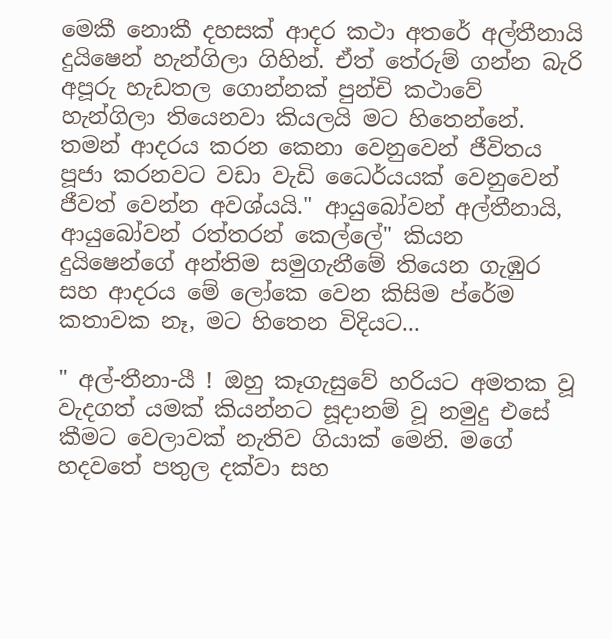මෙකී නොකී දහසක් ආදර කථා අතරේ අල්තීනායි දුයිෂෙන් හැන්ගිලා ගිහින්. ඒත් තේරුම් ගන්න බැරි අපූරු හැඩතල ගොන්නක් පුන්චි කථාවේ හැන්ගිලා තියෙනවා කියලයි මට හිතෙන්නේ. තමන් ආදරය කරන කෙනා වෙනුවෙන් ජීවිතය පූජා කරනවට වඩා වැඩි ධෛර්යයක් වෙනුවෙන් ජීවත් වෙන්න අවශ්යයි." ආයුබෝවන් අල්තීනායි, ආයුබෝවන් රත්තරන් කෙල්ලේ" කියන දුයිෂෙන්ගේ අන්තිම සමුගැනීමේ තියෙන ගැඹුර සහ ආදරය මේ ලෝකෙ වෙන කිසිම ප්රේම කතාවක නෑ, මට හිතෙන විදියට...

" අල්-තීනා-යී ! ඔහු කෑගැසුවේ හරියට අමතක වූ වැදගත් යමක් කියන්නට සූදානම් වූ නමුදු එසේ කීමට වෙලාවක් නැතිව ගියාක් මෙනි. මගේ හදවතේ පතුල දක්වා සහ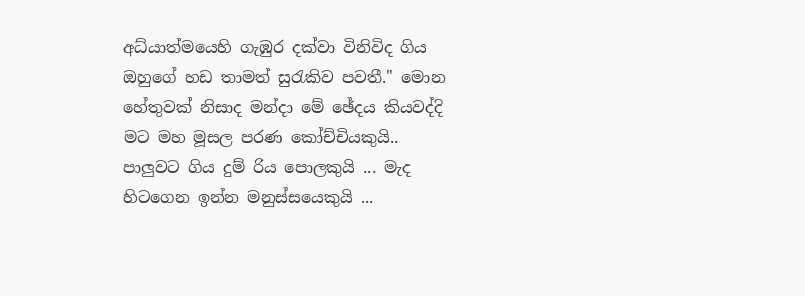අධ්යාත්මයෙහි ගැඹුර දක්වා විනිවිද ගිය ඔහුගේ හඩ තාමත් සුරැකිව පවතී." මොන හේතුවක් නිසාද මන්දා මේ ඡේදය කියවද්දි මට මහ මූසල පරණ කෝච්චියකුයි.. පාලුවට ගිය දුම් රිය පොලකුයි ... මැද හිටගෙන ඉන්න මනුස්සයෙකුයි ...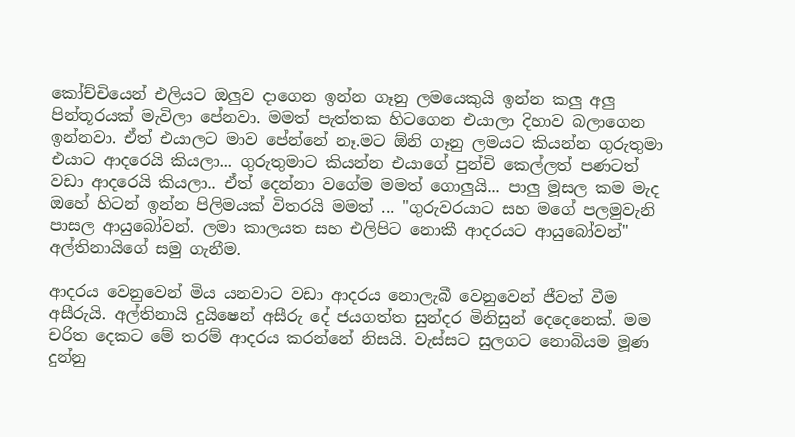කෝච්චියෙන් එලියට ඔලුව දාගෙන ඉන්න ගෑනු ලමයෙකුයි ඉන්න කලු අලු පින්තූරයක් මැවිලා පේනවා. මමත් පැත්තක හිටගෙන එයාලා දිහාව බලාගෙන ඉන්නවා. ඒත් එයාලට මාව පේන්නේ නෑ.මට ඕනි ගෑනු ලමයට කියන්න ගුරුතුමා එයාට ආදරෙයි කියලා... ගුරුතුමාට කියන්න එයාගේ පුන්චි කෙල්ලත් පණටත් වඩා ආදරෙයි කියලා.. ඒත් දෙන්නා වගේම මමත් ගොලුයි... පාලු මූසල කම මැද ඔහේ හිටන් ඉන්න පිලිමයක් විතරයි මමත් ... "ගුරුවරයාට සහ මගේ පලමුවැනි පාසල ආයුබෝවන්. ලමා කාලයත සහ එලිපිට නොකී ආදරයට ආයුබෝවන්" අල්තිනායිගේ සමු ගැනීම.

ආදරය වෙනුවෙන් මිය යනවාට වඩා ආදරය නොලැබී වෙනුවෙන් ජීවත් වීම අසීරුයි. අල්තිනායි දුයිෂෙන් අසීරු දේ ජයගත්ත සුන්දර මිනිසුන් දෙදෙනෙක්. මම චරිත දෙකට මේ තරම් ආදරය කරන්නේ නිසයි. වැස්සට සුලගට නොබියම මූණ දුන්නු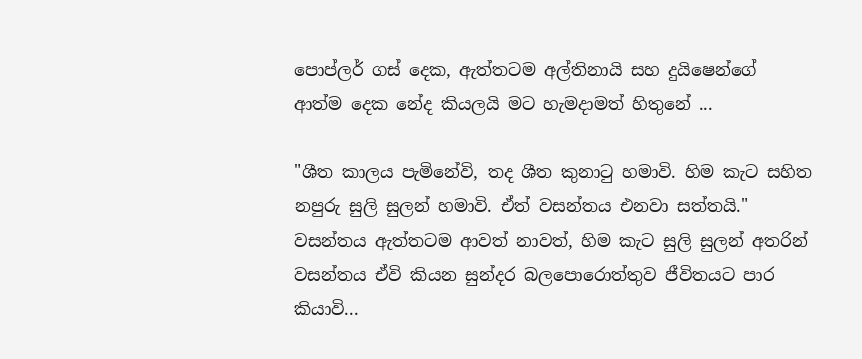පොප්ලර් ගස් දෙක, ඇත්තටම අල්තිනායි සහ දුයිෂෙන්ගේ ආත්ම දෙක නේද කියලයි මට හැමදාමත් හිතුනේ ...

"ශීත කාලය පැමිනේවි, තද ශීත කුනාටු හමාවි. හිම කැට සහිත නපුරු සුලි සුලන් හමාවි. ඒත් වසන්තය එනවා සත්තයි." වසන්තය ඇත්තටම ආවත් නාවත්, හිම කැට සුලි සුලන් අතරින් වසන්තය ඒවි කියන සුන්දර බලපොරොත්තුව ජීවිතයට පාර කියාවි...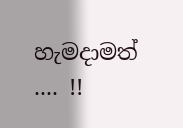හැමදාමත් .... !!